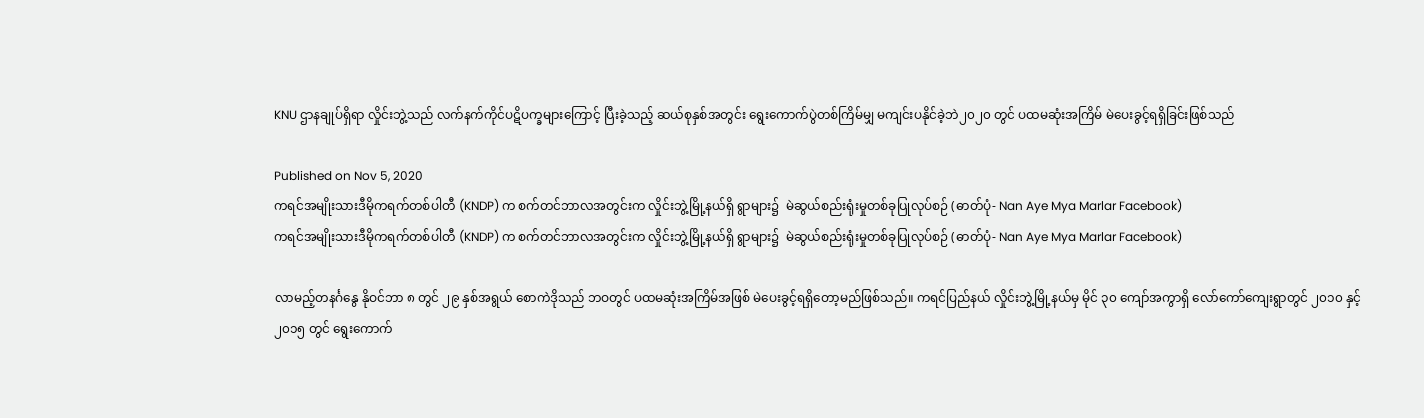KNU ဌာနချုပ်ရှိရာ လှိုင်းဘွဲ့သည် လက်နက်ကိုင်ပဋိပက္ခများကြောင့် ပြီးခဲ့သည့် ဆယ်စုနှစ်အတွင်း ရွေးကောက်ပွဲတစ်ကြိမ်မျှ မကျင်းပနိုင်ခဲ့ဘဲ၂၀၂၀ တွင် ပထမဆုံးအကြိမ် မဲပေးခွင့်ရရှိခြင်းဖြစ်သည်

Published on Nov 5, 2020
ကရင်အမျိုးသားဒီမိုကရက်တစ်ပါတီ (KNDP) က စက်တင်ဘာလအတွင်းက လှိုင်းဘွဲ့မြို့နယ်ရှိ ရွာများ၌  မဲဆွယ်စည်းရုံးမှုတစ်ခုပြုလုပ်စဉ် (ဓာတ်ပုံ- Nan Aye Mya Marlar Facebook)
ကရင်အမျိုးသားဒီမိုကရက်တစ်ပါတီ (KNDP) က စက်တင်ဘာလအတွင်းက လှိုင်းဘွဲ့မြို့နယ်ရှိ ရွာများ၌  မဲဆွယ်စည်းရုံးမှုတစ်ခုပြုလုပ်စဉ် (ဓာတ်ပုံ- Nan Aye Mya Marlar Facebook)

လာမည့်တနင်္ဂနွေ နိုဝင်ဘာ ၈ တွင် ၂၉ နှစ်အရွယ် စောကဲဒိုသည် ဘဝတွင် ပထမဆုံးအကြိမ်အဖြစ် မဲပေးခွင့်ရရှိတော့မည်ဖြစ်သည်။ ကရင်ပြည်နယ် လှိုင်းဘွဲ့မြို့နယ်မှ မိုင် ၃၀ ကျော်အကွာရှိ လော်ကော်ကျေးရွာတွင် ၂၀၁၀ နှင့် ၂၀၁၅ တွင် ရွေးကောက်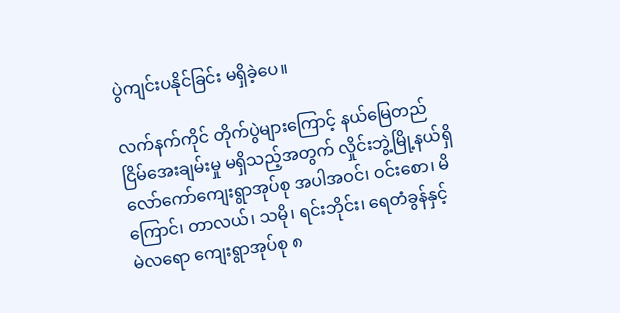ပွဲကျင်းပနိုင်ခြင်း မရှိခဲ့ပေ။

လက်နက်ကိုင် တိုက်ပွဲများကြောင့် နယ်မြေတည်ငြိမ်အေးချမ်းမှု မရှိသည့်အတွက် လှိုင်းဘွဲ့မြို့နယ်ရှိ လော်ကော်ကျေးရွာအုပ်စု အပါအဝင်၊ ဝင်းစော၊ ‌မိကြောင်၊ တာလယ်၊ သမို၊ ရင်းဘိုင်း၊ ရေတံခွန်နှင့် မဲလရော ကျေးရွာအုပ်စု ၈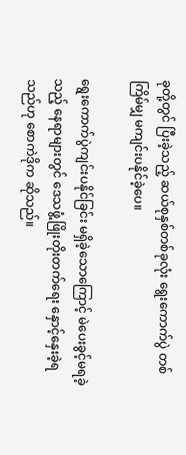ခုတို့တွင် ပြီးခဲ့သည့် ဆယ်စုနှစ်တစ်ခုလုံး ရွေးကောက်ပွဲ တစ်ကြိမ်မျှ မကျင်းပနိုင်ခဲ့ပေ။

ရွေးကောက်ပွဲကျင်းပနိုင်ခြင်း မရှိခဲ့သောကြောင့် မဲပေးခွင့်မရခဲ့သည့် နေရာများတွင် ဒေသဖွံ့ဖြိုးတိုးတက်ရေး နှောင့်နှေးခဲ့ရသည်ဟု စောကဲဒိုက ဆိုသည်။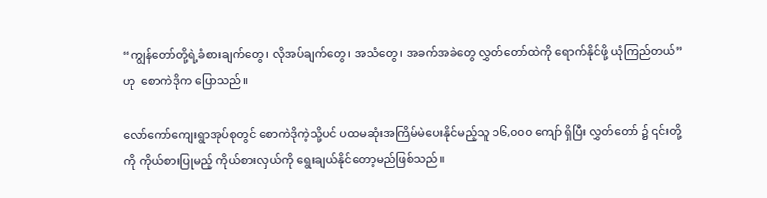“ကျွန်တော်တို့ရဲ့ခံစားချက်တွေ၊ လိုအပ်ချက်တွေ၊ အသံတွေ၊ အခက်အခဲတွေ လွှတ်တော်ထဲကို ရောက်နိုင်ဖို့ ယုံကြည်တယ်” ဟု  စောကဲဒိုက ပြောသည်။

လော်ကော်ကျေးရွာအုပ်စုတွင် စောကဲဒိုကဲ့သို့ပင် ပထမဆုံးအကြိမ်မဲပေးနိုင်မည့်သူ ၁၆,၀၀၀ ကျော် ရှိပြီး လွှတ်တော် ၌ ၎င်းတို့ကို ကိုယ်စားပြုမည့် ကိုယ်စားလှယ်ကို ရွေးချယ်နိုင်တော့မည်ဖြစ်သည်။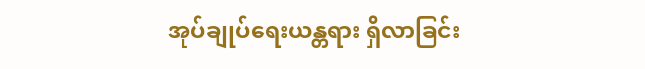အုပ်ချုပ်ရေးယန္တရား ရှိလာခြင်း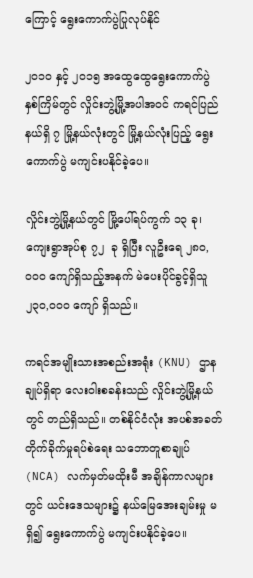ကြောင့် ရွေးကောက်ပွဲပြုလုပ်နိုင်

၂၀၁၀ နှင့် ၂၀၁၅ အထွေထွေရွေးကောက်ပွဲနှစ်ကြိမ်တွင် လှိုင်းဘွဲ့မြို့အပါအဝင် ကရင်ပြည်နယ်ရှိ ၇ မြို့နယ်လုံးတွင် မြို့နယ်လုံးပြည့် ရွေးကောက်ပွဲ မကျင်းပနိုင်ခဲ့ပေ။

လှိုင်းဘွဲ့မြို့နယ်တွင် မြို့ပေါ်ရပ်ကွက် ၁၃ ခု၊ ကျေးရွာအုပ်စု ၇၂  ခု ရှိပြီး လူဦးရေ ၂၈၀,၀၀၀ ကျော်ရှိသည့်အနက် မဲပေးပိုင်ခွင့်ရှိသူ ၂၃၀,၀၀၀ ကျော် ရှိသည်။

ကရင်အမျိုးသားအစည်းအရုံး (KNU) ဌာနချုပ်ရှိရာ လေးဝါးစခန်းသည် လှိုင်းဘွဲ့မြို့နယ်တွင် တည်ရှိသည်။ တစ်နိုင်ငံလုံး အပစ်အခတ်တိုက်ခိုက်မှုရပ်စဲ‌ရေး သဘောတူစာချုပ် (NCA) လက်မှတ်မထိုးမီ အချိန်ကာလများတွင် ယင်းဒေသများ၌ နယ်မြေအေးချမ်းမှု မရှိ၍ ရွေးကောက်ပွဲ မကျင်းပနိုင်ခဲ့ပေ။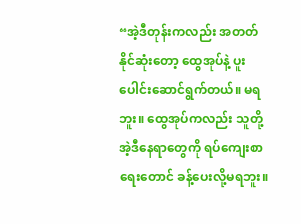“အဲ့ဒီတုန်းကလည်း အတတ်နိုင်ဆုံးတော့ ‌ထွေအုပ်နဲ့ ပူးပေါင်းဆောင်ရွက်တယ်။ မရဘူး။ ထွေအုပ်ကလည်း သူတို့ အဲ့ဒီနေရာတွေကို ရပ်ကျေးစာရေးတောင် ခန့်ပေးလို့မရဘူး။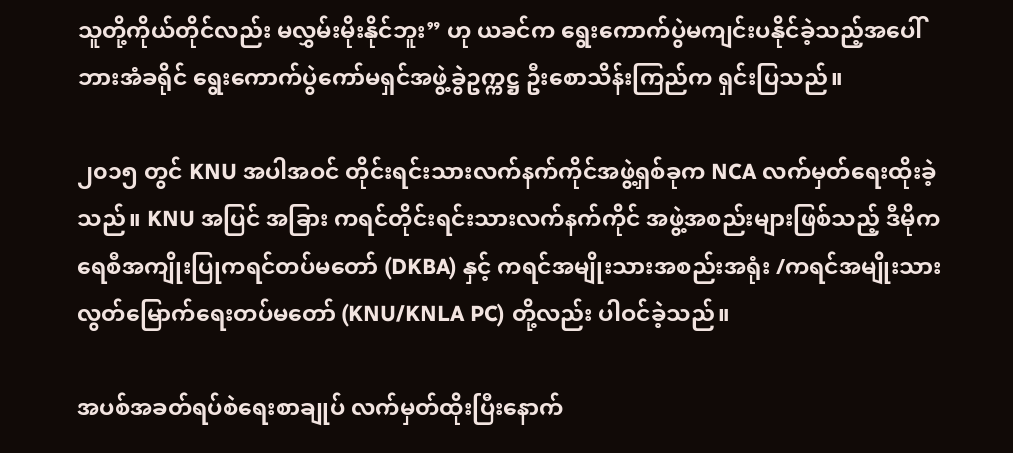သူတို့ကိုယ်တိုင်လည်း မလွှမ်းမိုးနိုင်ဘူး” ဟု ယခင်က ရွေးကောက်ပွဲမကျင်းပနိုင်ခဲ့သည့်အပေါ် ဘားအံခရိုင် ရွေးကောက်ပွဲကော်မရှင်အဖွဲ့ခွဲဥက္ကဋ္ဌ ဦးစောသိန်းကြည်က ရှင်းပြသည်။

၂၀၁၅ တွင် KNU အပါအဝင် တိုင်းရင်းသားလက်နက်ကိုင်အဖွဲ့ရှစ်ခုက NCA လက်မှတ်ရေးထိုးခဲ့သည်။ KNU အပြင် အခြား ကရင်တိုင်းရင်းသားလက်နက်ကိုင် အဖွဲ့အစည်းများဖြစ်သည့် ဒီမိုကရေစီအကျိုးပြုကရင်တပ်မတော် (DKBA) နှင့် ကရင်အမျိုးသားအစည်းအရုံး /ကရင်အမျိုးသားလွတ်မြောက်ရေးတပ်မတော် (KNU/KNLA PC) တို့လည်း ပါဝင်ခဲ့သည်။

အပစ်အခတ်ရပ်စဲရေးစာချုပ် လက်မှတ်ထိုးပြီးနောက်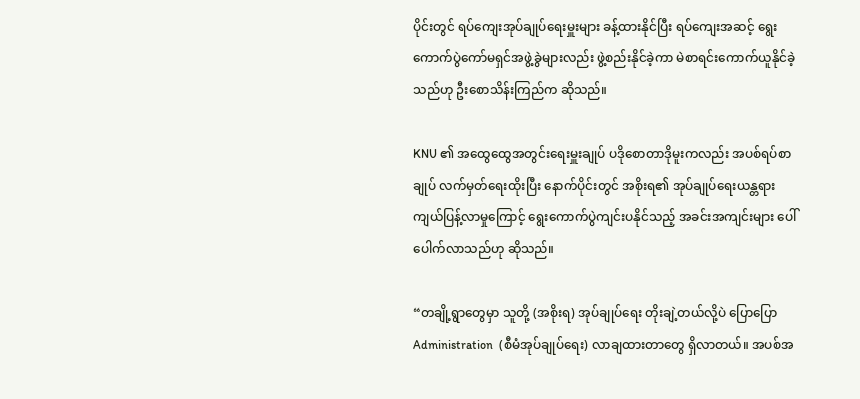ပိုင်းတွင် ရပ်ကျေးအုပ်ချုပ်‌ရေးမှူးများ ခန့်ထားနိုင်ပြီး ရပ်ကျေးအဆင့် ရွေးကောက်ပွဲကော်မရှင်အဖွဲ့ခွဲများလည်း ဖွဲ့စည်းနိုင်ခဲ့ကာ မဲစာရင်းကောက်ယူနိုင်ခဲ့သည်ဟု ဦးစောသိန်းကြည်က ဆိုသည်။

KNU ၏ အထွေထွေအတွင်းရေးမှူးချုပ် ပဒိုစောတာဒိုမူးကလည်း အပစ်ရပ်စာချုပ် လက်မှတ်ရေးထိုးပြီး နောက်ပိုင်းတွင် အစိုးရ၏ အုပ်ချုပ်ရေးယန္တရား ကျယ်ပြန့်လာမှုကြောင့် ရွေးကောက်ပွဲကျင်းပနိုင်သည့် အခင်းအကျင်းများ ပေါ်ပေါက်လာသည်ဟု ဆိုသည်။

“တချို့ရွာတွေမှာ သူတို့ (အစိုးရ) အုပ်ချုပ်ရေး တိုးချဲ့တယ်လို့ပဲ ပြောပြော Administration  (စီမံအုပ်ချုပ်ရေး) လာချထားတာတွေ ရှိလာတယ်။ အပစ်အ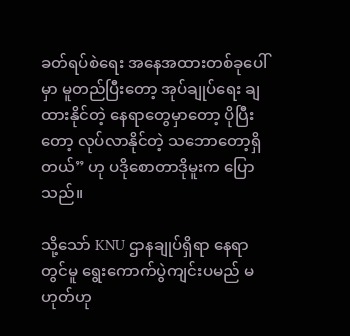ခတ်ရပ်စဲရေး အနေအထားတစ်ခုပေါ်မှာ မူတည်ပြီးတော့ အုပ်ချုပ်ရေး ချထားနိုင်တဲ့ နေရာတွေမှာတော့ ပိုပြီးတော့ လုပ်လာနိုင်တဲ့ သဘောတော့ရှိတယ်” ဟု ပဒိုစောတာဒိုမူးက ပြောသည်။

သို့သော် KNU ဌာနချုပ်ရှိရာ နေရာတွင်မူ ရွေးကောက်ပွဲကျင်းပမည် မဟုတ်ဟု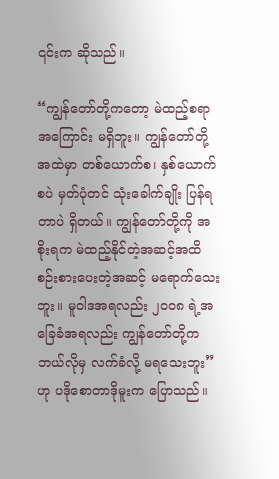၎င်းက ဆိုသည်။

“ကျွန်တော်တို့ကတော့ မဲထည့်စရာအကြောင်း မရှိဘူး။ ကျွန်တော်တို့အထဲမှာ တစ်ယောက်စ၊ နှစ်ယောက်စပဲ မှတ်ပုံတင် သုံးခေါက်ချိုး ပြန်ရတာပဲ ရှိတယ်။ ကျွန်တော်တို့ကို အစိုးရက မဲထည့်နိုင်တဲ့အဆင့်အထိ စဉ်းစားပေးတဲ့အဆင့် မရောက်သေးဘူး။ မူဝါဒအရလည်း ၂၀၀၈ ရဲ့အခြေခံအရလည်း ကျွန်တော်တို့က ဘယ်လိုမှ လက်ခံလို့ မရသေးဘူး” ဟု ပဒိုစောတာဒိုမူးက ပြောသည်။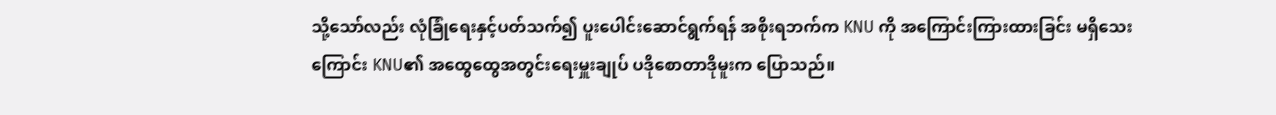သို့သော်လည်း လုံခြုံရေးနှင့်ပတ်သက်၍ ပူးပေါင်းဆောင်ရွက်ရန် အစိုးရဘက်က KNU ကို အကြောင်းကြားထားခြင်း မရှိသေးကြောင်း KNU၏ အထွေထွေအတွင်းရေးမှူးချုပ် ပဒိုစောတာဒိုမူးက ပြောသည်။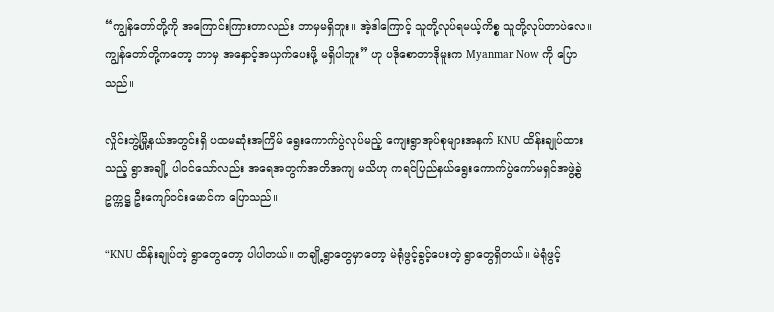“ကျွန်တော်တို့ကို အကြောင်းကြားတာလည်း ဘာမှမရှိဘူး။ အဲ့ဒါကြောင့် သူတို့လုပ်ရမယ့်ကိစ္စ သူတို့လုပ်တာပဲလေ။ ကျွန်တော်တို့ကတော့ ဘာမှ အနှောင့်အယှက်ပေးဖို့ မရှိပါဘူး” ဟု ပဒိုစောတာဒိုမူးက Myanmar Now ကို ပြောသည်။

လှိုင်းဘွဲ့မြို့နယ်အတွင်းရှိ ပထမဆုံးအကြိမ် ရွေးကောက်ပွဲလုပ်မည့် ကျေးရွာအုပ်စုများအနက် KNU ထိန်းချုပ်ထားသည့် ရွာအချို့ ပါဝင်သော်လည်း အရေအတွက်အတိအကျ မသိဟု ကရင်ပြည်နယ်ရွေးကောက်ပွဲကော်မရှင်အဖွဲ့ခွဲ ဥက္ကဋ္ဌ ဦးကျော်ဝင်းမောင်က ပြောသည်။

“KNU ထိန်းချုပ်တဲ့ ရွာတွေတော့ ပါပါတယ်။ တချို့ရွာတွေမှာတော့ မဲရုံဖွင့်ခွင့်ပေးတဲ့ ရွာတွေရှိတယ်။ မဲရုံဖွင့်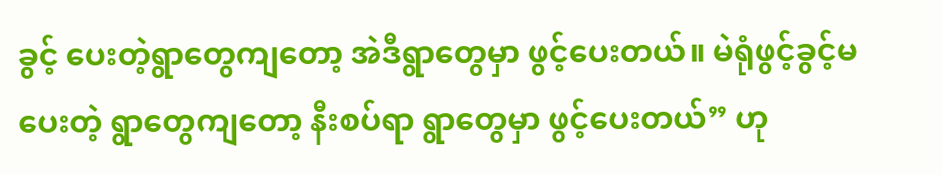ခွင့် ပေးတဲ့ရွာတွေကျတော့ အဲဒီရွာတွေမှာ ဖွင့်ပေးတယ်။ မဲရုံဖွင့်ခွင့်မပေးတဲ့ ရွာတွေကျတော့ နီးစပ်ရာ ရွာတွေမှာ ဖွင့်ပေးတယ်” ဟု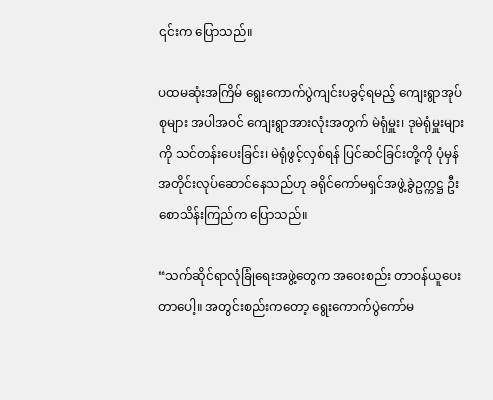၎င်းက ပြောသည်။

ပထမဆုံးအကြိမ် ရွေးကောက်ပွဲကျင်းပခွင့်ရမည့် ကျေးရွာအုပ်စုများ အပါအဝင် ကျေးရွာအားလုံးအတွက် မဲရုံမှူး၊ ဒုမဲရုံမှူးများကို သင်တန်းပေးခြင်း၊ မဲရုံဖွင့်လှစ်ရန် ပြင်ဆင်ခြင်းတို့ကို ပုံမှန်အတိုင်းလုပ်ဆောင်နေသည်ဟု ခရိုင်ကော်မရှင်အဖွဲ့ခွဲဥက္ကဋ္ဌ ဦးစောသိန်းကြည်က ပြောသည်။

“သက်ဆိုင်ရာလုံခြုံရေးအဖွဲ့တွေက အဝေးစည်း တာဝန်ယူပေးတာပေါ့။ အတွင်းစည်းကတော့ ရွေးကောက်ပွဲကော်မ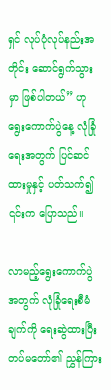ရှင် လုပ်ပုံလုပ်နည်းအတိုင်း ဆောင်ရွက်သွားမှာ ဖြစ်ပါတယ်” ဟု ရွေးကောက်ပွဲနေ့ လုံခြုံရေးအတွက် ပြင်ဆင်ထားမှုနှင့် ပတ်သက်၍ ၎င်းက ပြောသည်။

လာမည့်ရွေးကောက်ပွဲအတွက် လုံခြုံရေးစီမံချက်ကို ရေးဆွဲထားပြီး တပ်မတော်၏ ညွှန်ကြား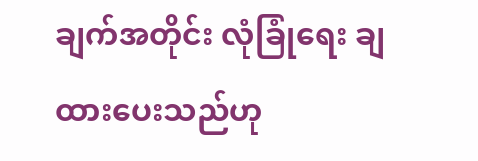ချက်အတိုင်း လုံခြုံရေး ချထားပေးသည်ဟု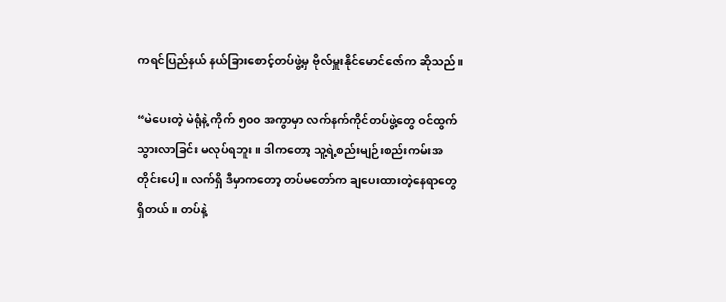ကရင်ပြည်နယ် နယ်ခြားစောင့်တပ်ဖွဲ့မှ ဗိုလ်မှူးနိုင်မောင်ဇော်က ဆိုသည်။

“မဲပေးတဲ့ မဲရုံနဲ့ ကိုက် ၅၀၀ အကွာမှာ လက်နက်ကိုင်တပ်ဖွဲ့တွေ ဝင်ထွက်သွားလာခြင်း မလုပ်ရဘူး။ ဒါကတော့ သူ့ရဲ့စည်းမျဉ်းစည်းကမ်းအတိုင်းပေါ့။ လက်ရှိ ဒီမှာကတော့ တပ်မတော်က ချပေးထားတဲ့နေရာတွေ ရှိတယ်။ တပ်နဲ့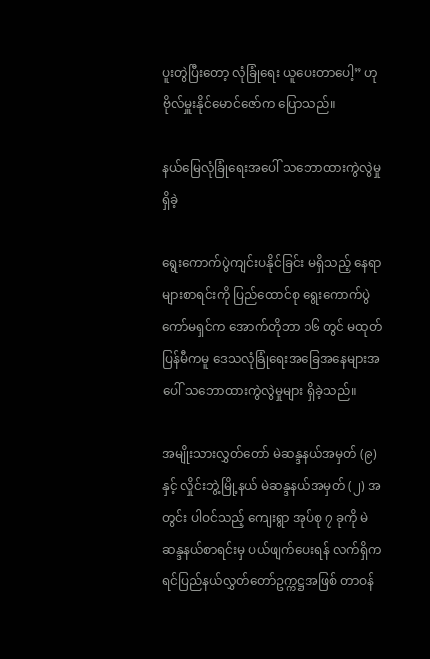ပူးတွဲပြီးတော့ လုံခြုံရေး ယူပေးတာပေါ့” ဟု ဗိုလ်မှူးနိုင်မောင်ဇော်က ပြောသည်။

နယ်မြေလုံခြုံရေးအပေါ် သဘောထားကွဲလွဲမှု ရှိခဲ့

ရွေးကောက်ပွဲကျင်းပနိုင်ခြင်း မရှိသည့် နေရာများစာရင်းကို ပြည်ထောင်စု ရွေးကောက်ပွဲကော်မရှင်က အောက်တိုဘာ ၁၆ တွင် မထုတ်ပြန်မီကမူ ဒေသလုံခြုံရေးအခြေအနေများအပေါ် သဘောထားကွဲလွဲမှုများ ရှိခဲ့သည်။

အမျိုးသားလွှတ်တော် မဲဆန္ဒနယ်အမှတ် (၉) နှင့် လှိုင်းဘွဲ့မြို့နယ် မဲဆန္ဒနယ်အမှတ် (၂) အတွင်း ပါဝင်သည့် ကျေးရွာ အုပ်စု ၇ ခုကို မဲဆန္ဒနယ်စာရင်းမှ ပယ်ဖျက်ပေးရန် လက်ရှိကရင်ပြည်နယ်လွှတ်တော်ဥက္ကဋ္ဌအဖြစ် တာဝန်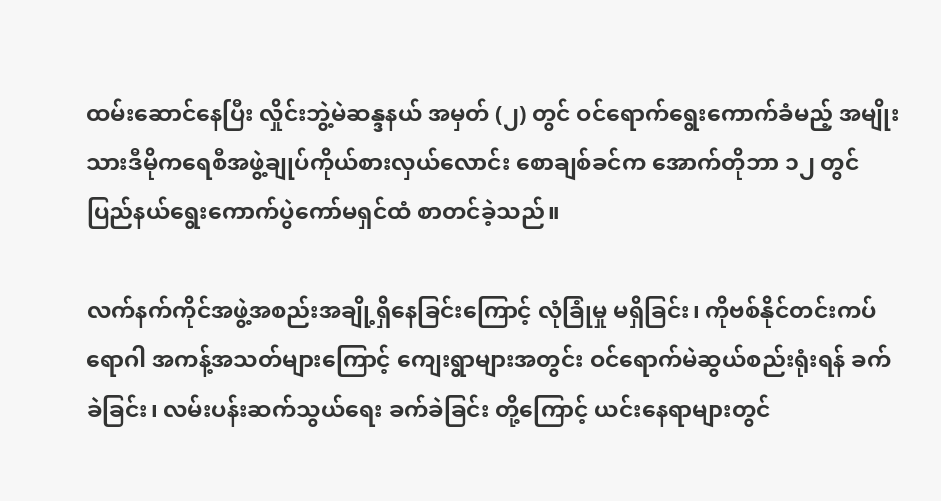ထမ်းဆောင်နေပြီး လှိုင်းဘွဲ့မဲဆန္ဒနယ် အမှတ် (၂) တွင် ဝင်ရောက်ရွေးကောက်ခံမည့် အမျိုးသားဒီမိုကရေစီအဖွဲ့ချုပ်ကိုယ်စားလှယ်လောင်း စောချစ်ခင်က အောက်တိုဘာ ၁၂ တွင် ပြည်နယ်ရွေးကောက်ပွဲကော်မရှင်ထံ စာတင်ခဲ့သည်။

လက်နက်ကိုင်အဖွဲ့အစည်းအချို့ရှိနေခြင်းကြောင့် လုံခြုံမှု မရှိခြင်း၊ ကိုဗစ်နိုင်တင်းကပ်ရောဂါ အကန့်အသတ်များကြောင့် ကျေးရွာများအတွင်း ဝင်ရောက်မဲဆွယ်စည်းရုံးရန် ခက်ခဲခြင်း၊ လမ်းပန်းဆက်သွယ်ရေး ခက်ခဲခြင်း တို့ကြောင့် ယင်းနေရာများတွင်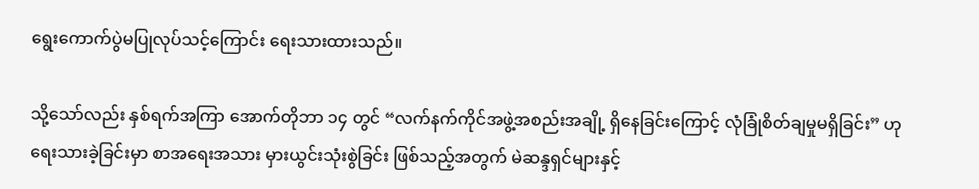ရွေးကောက်ပွဲမပြုလုပ်သင့်ကြောင်း ရေးသားထားသည်။

သို့သော်လည်း နှစ်ရက်အကြာ အောက်တိုဘာ ၁၄ တွင် “လက်နက်ကိုင်အဖွဲ့အစည်းအချို့ ရှိနေခြင်းကြောင့် လုံခြုံစိတ်ချမှုမရှိခြင်း” ဟု ရေးသားခဲ့ခြင်းမှာ စာအရေးအသား မှားယွင်းသုံးစွဲခြင်း ဖြစ်သည့်အတွက် မဲဆန္ဒရှင်များနှင့်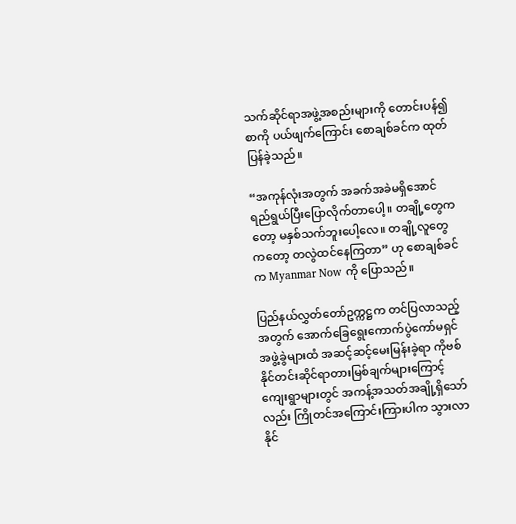သက်ဆိုင်ရာအဖွဲ့အစည်းများကို တောင်းပန်၍ စာကို ပယ်ဖျက်ကြောင်း စောချစ်ခင်က ထုတ်ပြန်ခဲ့သည်။

“အကုန်လုံးအတွက် အခက်အခဲမရှိအောင် ရည်ရွယ်ပြီးပြောလိုက်တာပေါ့။ တချို့တွေကတော့ မနှစ်သက်ဘူးပေါ့လေ။ တချို့လူတွေကတော့ တလွဲထင်နေကြတာ” ဟု စောချစ်ခင်က Myanmar Now ကို ပြောသည်။

ပြည်နယ်လွှတ်တော်ဥက္ကဋ္ဌက တင်ပြလာသည့်အတွက် အောက်ခြေရွေးကောက်ပွဲကော်မရှင်အဖွဲ့ခွဲများထံ အဆင့်ဆင့်မေးမြန်းခဲ့ရာ ကိုဗစ်နိုင်တင်းဆိုင်ရာတားမြစ်ချက်များကြောင့် ကျေးရွာများတွင် အကန့်အသတ်အချို့ရှိသော်လည်း ကြိုတင်အကြောင်းကြားပါက သွားလာနိုင်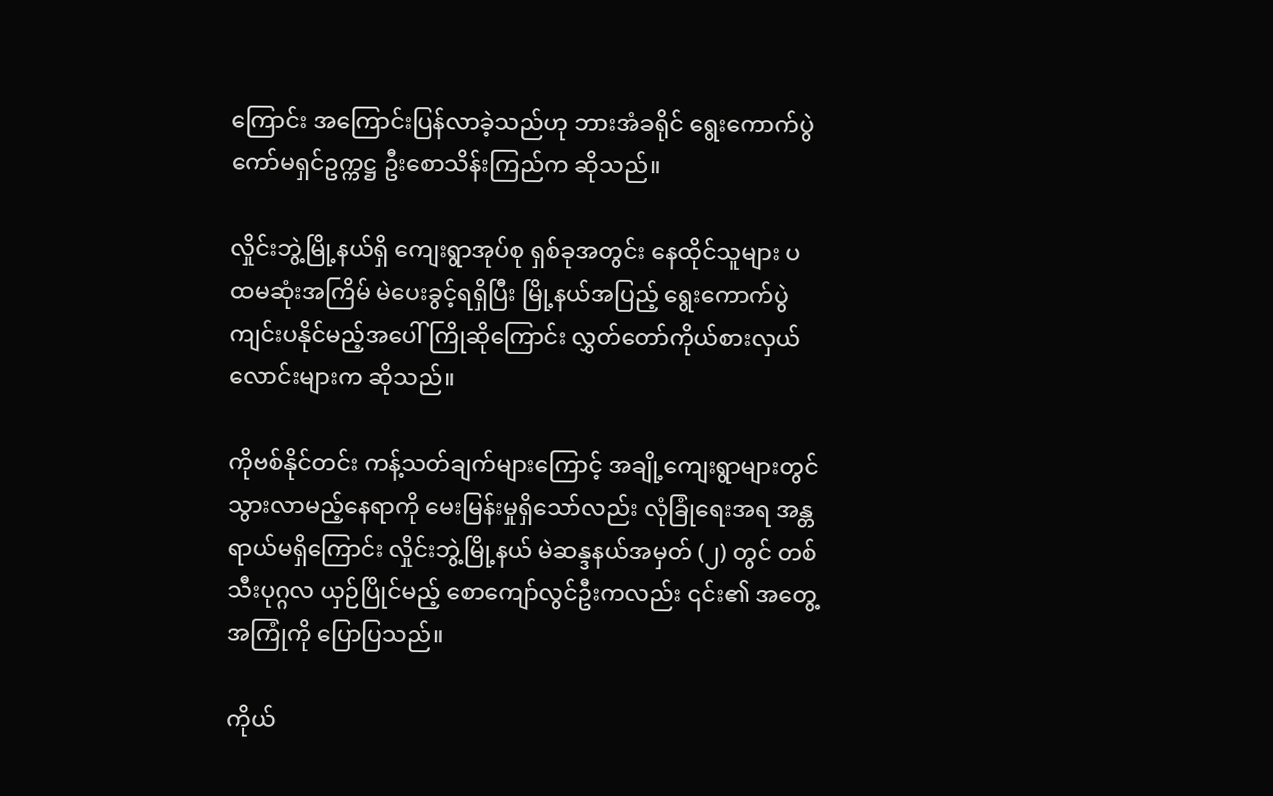ကြောင်း အကြောင်းပြန်လာခဲ့သည်ဟု ဘားအံခရိုင် ရွေးကောက်ပွဲကော်မရှင်ဥက္ကဋ္ဌ ဦးစောသိန်းကြည်က ဆိုသည်။

လှိုင်းဘွဲ့မြို့နယ်ရှိ ကျေးရွာအုပ်စု ရှစ်ခုအတွင်း နေထိုင်သူများ ပထမဆုံးအကြိမ် မဲပေးခွင့်ရရှိပြီး မြို့နယ်အပြည့် ရွေးကောက်ပွဲကျင်းပနိုင်မည့်အပေါ် ကြိုဆိုကြောင်း လွှတ်တော်ကိုယ်စားလှယ်လောင်းများက ဆိုသည်။

ကိုဗစ်နိုင်တင်း ကန့်သတ်ချက်များကြောင့် အချို့‌ကျေးရွာများတွင် သွားလာမည့်နေရာကို မေးမြန်းမှုရှိသော်လည်း လုံခြုံရေးအရ အန္တရာယ်မရှိကြောင်း လှိုင်းဘွဲ့မြို့နယ် မဲဆန္ဒနယ်အမှတ် (၂) တွင် တစ်သီးပုဂ္ဂလ ယှဉ်ပြိုင်မည့် စောကျော်လွင်ဦးကလည်း ၎င်း၏ အတွေ့အကြုံကို ပြောပြသည်။

ကိုယ်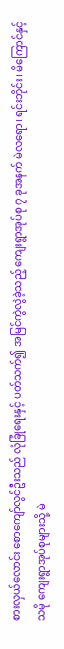စားလှယ်လောင်း စောကျော်လွင်ဦးသည် လုံခြုံရေးနှင့် ပတ်သက်၍ အမြင်ကွဲလွဲခဲ့သည့် ကျေးရွာအုပ်စု ၇ ခုအနက် မဲလရော၊ ရင်းဘိုင်း၊ မိကြောင်နှင့် သမို ကျေးရွာအုပ်စုများသို့ မဲ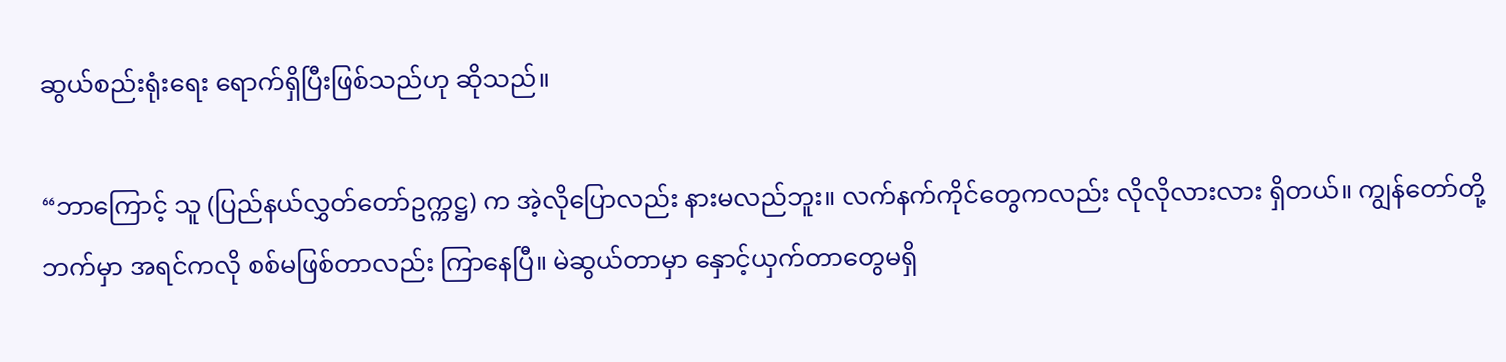ဆွယ်စည်းရုံးရေး ရောက်ရှိပြီးဖြစ်သည်ဟု ဆိုသည်။

“ဘာကြောင့် သူ (ပြည်နယ်လွှတ်တော်ဥက္ကဋ္ဌ) က အဲ့လိုပြောလည်း နားမလည်ဘူး။ လက်နက်ကိုင်တွေကလည်း လိုလိုလားလား ရှိတယ်။ ကျွန်တော်တို့ဘက်မှာ အရင်ကလို စစ်မဖြစ်တာလည်း ကြာနေပြီ။ မဲဆွယ်တာမှာ နှောင့်ယှက်တာတွေမရှိ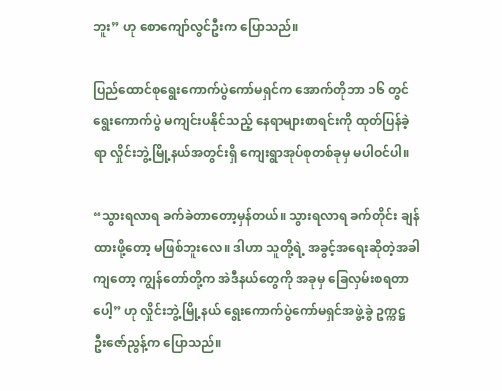ဘူး” ဟု စောကျော်လွင်ဦးက ပြောသည်။

ပြည်ထောင်စုရွေးကောက်ပွဲကော်မရှင်က အောက်တိုဘာ ၁၆ တွင် ရွေးကောက်ပွဲ မကျင်းပနိုင်သည့် နေရာများစာရင်းကို ထုတ်ပြန်ခဲ့ရာ လှိုင်းဘွဲ့မြို့နယ်အတွင်းရှိ ကျေးရွာအုပ်စုတစ်ခုမှ မပါဝင်ပါ။

“သွားရလာရ ခက်ခဲတာတော့မှန်တယ်။ သွားရလာရ ခက်တိုင်း ချန်ထားဖို့တော့ မဖြစ်ဘူးလေ။ ဒါဟာ သူတို့ရဲ့ အခွင့်အရေးဆိုတဲ့အခါကျတော့ ကျွန်တော်တို့က အဲဒီနယ်တွေကို အခုမှ ခြေလှမ်းစရတာပေါ့” ဟု လှိုင်းဘွဲ့မြို့နယ် ရွေးကောက်ပွဲကော်မရှင်အဖွဲ့ခွဲ ဥက္ကဋ္ဌ ဦးဇော်ညွန့်က ပြောသည်။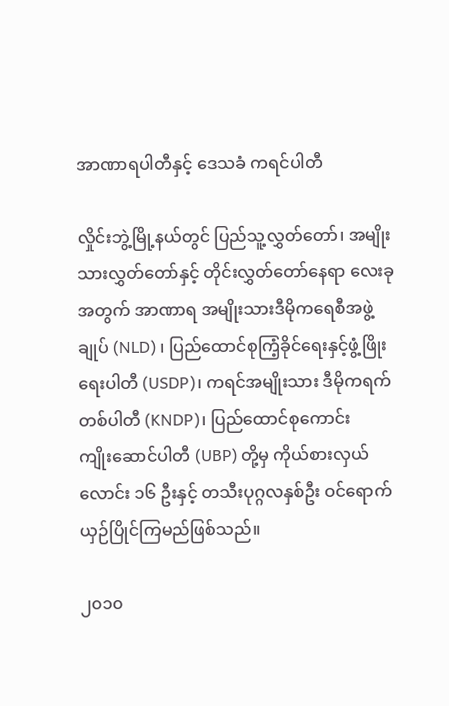အာဏာရပါတီနှင့် ဒေသခံ ကရင်ပါတီ

လှိုင်းဘွဲ့မြို့နယ်တွင် ပြည်သူ့လွှတ်တော်၊ အမျိုးသားလွှတ်တော်နှင့် တိုင်းလွှတ်တော်နေရာ လေးခုအတွက် အာဏာရ အမျိုးသားဒီမိုကရေစီအဖွဲ့ချုပ် (NLD) ၊ ပြည်ထောင်စုကြံ့ခိုင်ရေးနှင့်ဖွံ့ဖြိုးရေးပါတီ (USDP)၊ ကရင်အမျိုးသား ဒီမိုကရက်တစ်ပါတီ (KNDP)၊ ပြည်ထောင်စုကောင်းကျိုး‌ဆောင်ပါတီ (UBP) တို့မှ ကိုယ်စားလှယ်လောင်း ၁၆ ဦးနှင့် တသီးပုဂ္ဂလနှစ်ဦး ဝင်ရောက်ယှဉ်ပြိုင်ကြမည်ဖြစ်သည်။

၂၀၁၀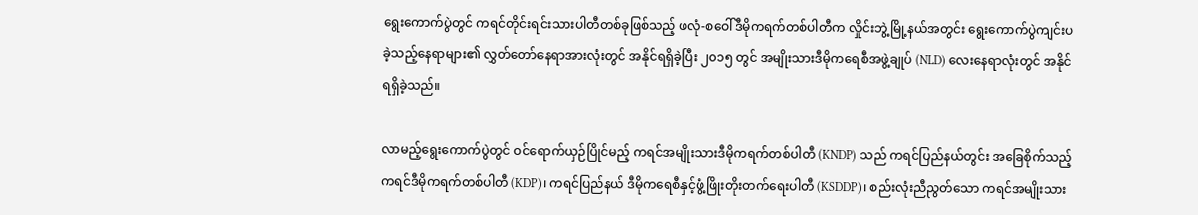ရွေးကောက်ပွဲတွင် ကရင်တိုင်းရင်းသားပါတီတစ်ခုဖြစ်သည့် ဖလုံ-စဝေါ်ဒီမိုကရက်တစ်ပါတီက လှိုင်းဘွဲ့မြို့နယ်အတွင်း ရွေးကောက်ပွဲကျင်းပခဲ့သည့်နေရာများ၏ လွှတ်‌တော်နေရာအားလုံးတွင် အနိုင်ရရှိခဲ့ပြီး ၂၀၁၅ တွင် အမျိုးသားဒီမိုကရေစီအဖွဲ့ချုပ် (NLD) လေးနေရာလုံးတွင် အနိုင်ရရှိခဲ့သည်။

လာမည့်ရွေးကောက်ပွဲတွင် ဝင်ရောက်ယှဉ်ပြိုင်မည့် ကရင်အမျိုးသားဒီမိုကရက်တစ်ပါတီ (KNDP) သည် ကရင်ပြည်နယ်တွင်း အခြေစိုက်သည့် ကရင်ဒီမိုကရက်တစ်ပါတီ (KDP)၊ ကရင်ပြည်နယ် ဒီမိုကရေစီနှင့်ဖွံ့ဖြိုးတိုးတက်ရေးပါတီ (KSDDP)၊ စည်းလုံးညီညွတ်သော ကရင်အမျိုးသား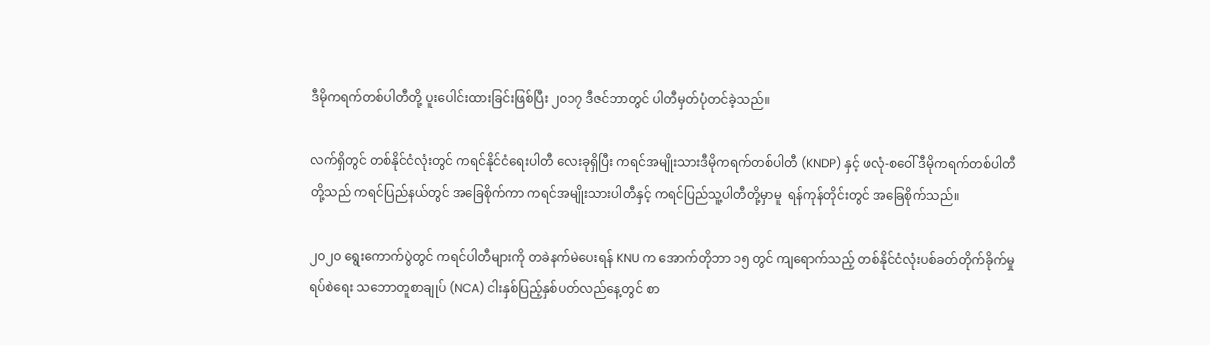ဒီမိုကရက်တစ်ပါတီတို့ ပူးပေါင်းထားခြင်းဖြစ်ပြီး ၂၀၁၇ ဒီဇင်ဘာတွင် ပါတီမှတ်ပုံတင်ခဲ့သည်။

လက်ရှိတွင် တစ်နိုင်ငံလုံးတွင် ကရင်နိုင်ငံရေးပါတီ လေးခုရှိပြီး ကရင်အမျိုးသားဒီမိုကရက်တစ်ပါတီ (KNDP) နှင့် ဖလုံ-စဝေါ် ဒီမိုကရက်တစ်ပါတီတို့သည် ကရင်ပြည်နယ်တွင် အခြေစိုက်ကာ ကရင်အမျိုးသားပါတီနှင့် ကရင်ပြည်သူ့ပါတီတို့မှာမူ  ရန်ကုန်တိုင်းတွင် အခြေစိုက်သည်။

၂၀၂၀ ရွေးကောက်ပွဲတွင် ကရင်ပါတီများကို တခဲနက်မဲပေးရန် KNU က အောက်တိုဘာ ၁၅ တွင် ကျရောက်သည့် တစ်နိုင်ငံလုံးပစ်ခတ်တိုက်ခိုက်မှုရပ်စဲရေး သဘောတူစာချုပ် (NCA) ငါးနှစ်ပြည့်နှစ်ပတ်လည်နေ့တွင် စာ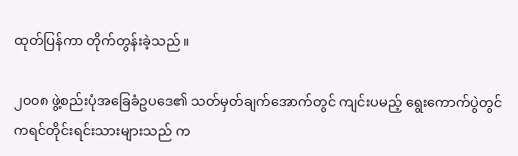ထုတ်ပြန်ကာ တိုက်တွန်းခဲ့သည်။

၂၀၀၈ ဖွဲ့စည်းပုံအခြေခံဥပဒေ၏ သတ်မှတ်ချက်အောက်တွင် ကျင်းပမည့် ရွေးကောက်ပွဲတွင် ကရင်တိုင်းရင်းသားများသည် က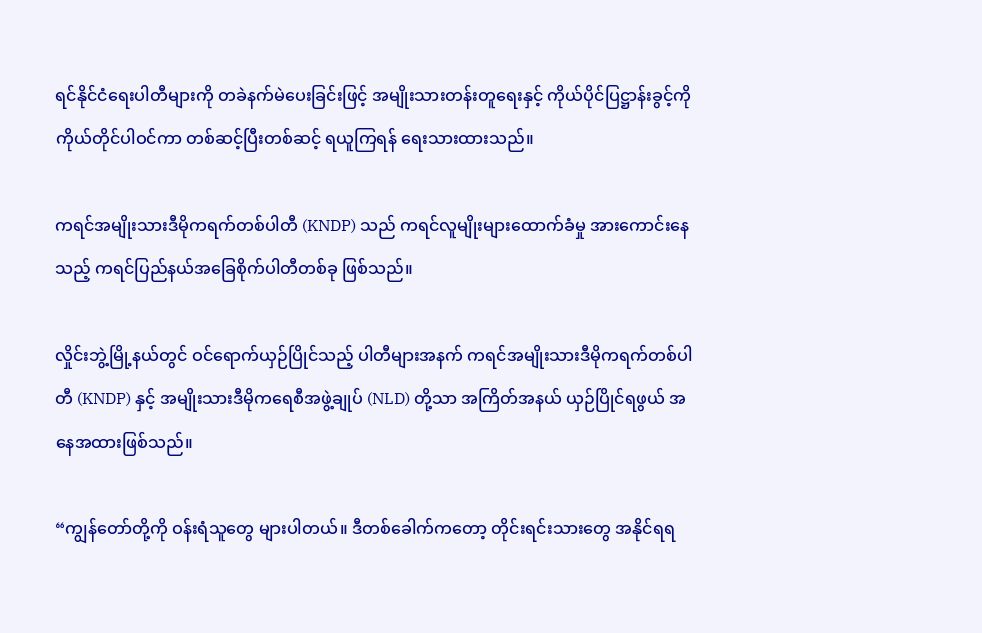ရင်နိုင်ငံရေးပါတီများကို တခဲနက်မဲပေးခြင်းဖြင့် အမျိုးသားတန်းတူရေးနှင့် ကိုယ်ပိုင်ပြဋ္ဌာန်းခွင့်ကို ကိုယ်တိုင်ပါဝင်ကာ တစ်ဆင့်ပြီးတစ်ဆင့် ရယူကြရန် ရေးသားထားသည်။

ကရင်အမျိုးသားဒီမိုကရက်တစ်ပါတီ (KNDP) သည် ကရင်လူမျိုးများထောက်ခံမှု အားကောင်းနေသည့် ကရင်ပြည်နယ်အခြေစိုက်ပါတီတစ်ခု ဖြစ်သည်။

လှိုင်းဘွဲ့မြို့နယ်တွင် ဝင်ရောက်ယှဉ်ပြိုင်သည့် ပါတီများအနက် ကရင်အမျိုးသားဒီမိုကရက်တစ်ပါတီ (KNDP) နှင့် အမျိုးသားဒီမိုကရေစီအဖွဲ့ချုပ် (NLD) တို့သာ အကြိတ်အနယ် ယှဉ်ပြိုင်ရဖွယ် အနေအထားဖြစ်သည်။

“ကျွန်တော်တို့ကို ဝန်းရံသူတွေ များပါတယ်။ ဒီတစ်ခေါက်ကတော့ တိုင်းရင်းသားတွေ အနိုင်ရရ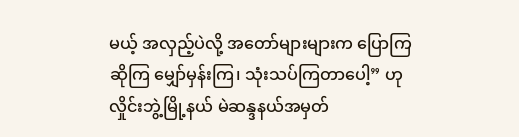မယ့် အလှည့်ပဲလို့ အတော်များများက ပြောကြဆိုကြ မျှော်မှန်းကြ၊ သုံးသပ်ကြတာပေါ့” ဟု လှိုင်းဘွဲ့မြို့နယ် မဲဆန္ဒနယ်အမှတ်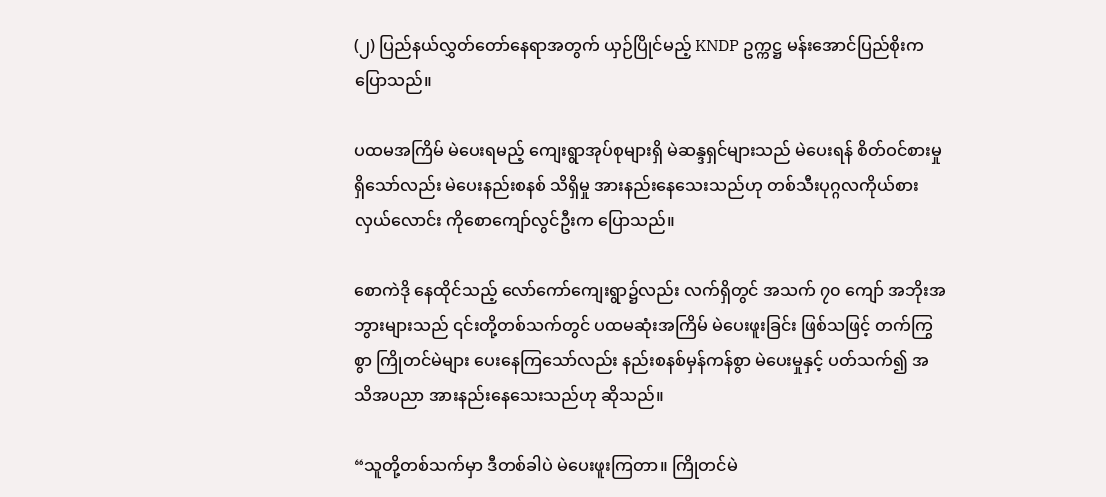(၂) ပြည်နယ်လွှတ်တော်နေရာအတွက် ယှဉ်ပြိုင်မည့် KNDP ဥက္ကဋ္ဌ မန်းအောင်ပြည်စိုးက ပြောသည်။

ပထမအကြိမ် မဲပေးရမည့် ကျေးရွာအုပ်စုများရှိ မဲဆန္ဒရှင်များသည် မဲပေးရန် စိတ်ဝင်စားမှုရှိသော်လည်း မဲပေးနည်းစနစ် သိရှိမှု အားနည်းနေသေးသည်ဟု တစ်သီးပုဂ္ဂလကိုယ်စားလှယ်လောင်း ကိုစောကျော်လွင်ဦးက ပြောသည်။

စောကဲဒို နေထိုင်သည့် လော်ကော်ကျေးရွာ၌လည်း လက်ရှိတွင် အသက် ၇၀ ကျော် အဘိုးအဘွားများသည် ၎င်းတို့တစ်သက်တွင် ပထမဆုံးအကြိမ် မဲပေးဖူးခြင်း ဖြစ်သဖြင့် တက်ကြွစွာ ကြိုတင်မဲများ ပေးနေကြသော်လည်း နည်းစနစ်မှန်ကန်စွာ မဲပေးမှုနှင့် ပတ်သက်၍ အသိအပညာ အားနည်းနေသေးသည်ဟု ဆိုသည်။

“သူတို့တစ်သက်မှာ ဒီတစ်ခါပဲ မဲပေးဖူးကြတာ။ ကြိုတင်မဲ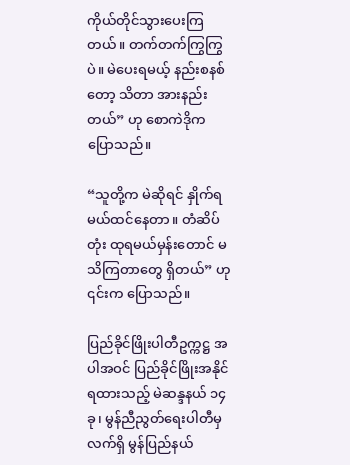ကိုယ်တိုင်သွားပေးကြတယ်။ တက်တက်ကြွကြွပဲ။ မဲပေးရမယ့် နည်းစနစ်တော့ သိတာ အားနည်းတယ်” ဟု စောကဲဒိုက ပြောသည်။

“သူတို့က မဲဆိုရင် နှိုက်ရမယ်ထင်နေတာ။ တံဆိပ်တုံး ထုရမယ်မှန်းတောင် မသိကြတာတွေ ရှိတယ်” ဟု ၎င်းက ပြောသည်။

ပြည်ခိုင်ဖြိုးပါတီဥက္ကဋ္ဌ အပါအဝင် ပြည်ခိုင်ဖြိုးအနိုင်ရထားသည့် မဲဆန္ဒနယ် ၁၄ ခု၊ မွန်ညီညွတ်ရေးပါတီမှ လက်ရှိ မွန်ပြည်နယ်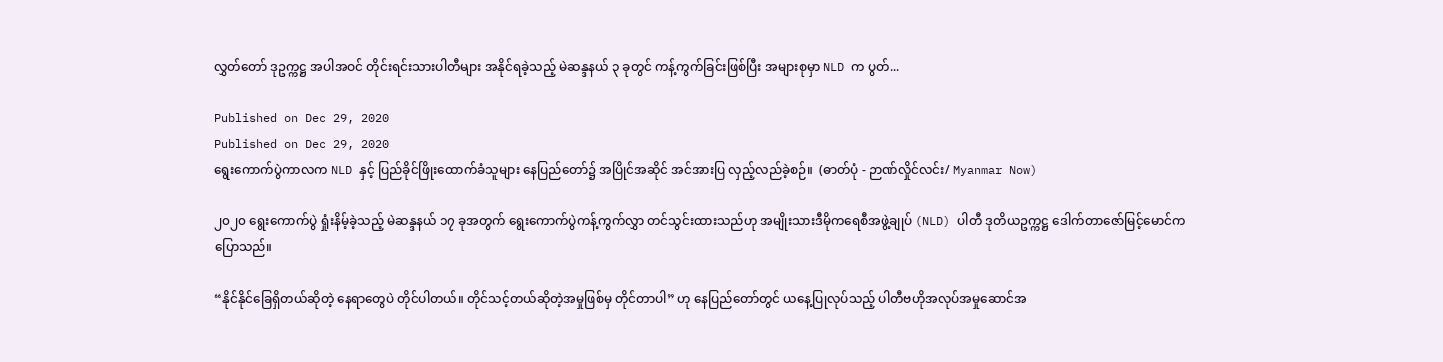လွှတ်တော် ဒုဥက္ကဋ္ဌ အပါအဝင် တိုင်းရင်းသားပါတီများ အနိုင်ရခဲ့သည့် မဲဆန္ဒနယ် ၃ ခုတွင် ကန့်ကွက်ခြင်းဖြစ်ပြီး အများစုမှာ NLD က ပွတ်...

Published on Dec 29, 2020
Published on Dec 29, 2020
ရွေးကောက်ပွဲကာလက NLD နှင့် ပြည်ခိုင်ဖြိုးထောက်ခံသူများ နေပြည်တော်၌ အပြိုင်အဆိုင် အင်အားပြ လှည့်လည်ခဲ့စဉ်။  (ဓာတ်ပုံ - ဉာဏ်လှိုင်လင်း/ Myanmar Now)

၂၀၂၀ ရွေးကောက်ပွဲ ရှုံးနိမ့်ခဲ့သည့် မဲဆန္ဒနယ် ၁၇ ခုအတွက် ရွေးကောက်ပွဲကန့်ကွက်လွှာ တင်သွင်းထားသည်ဟု အမျိုးသားဒီမိုကရေစီအဖွဲ့ချုပ် (NLD) ပါတီ ဒုတိယဥက္ကဋ္ဌ ဒေါက်တာဇော်မြင့်မောင်က ပြောသည်။

“နိုင်နိုင်ခြေရှိတယ်ဆိုတဲ့ နေရာတွေပဲ တိုင်ပါတယ်။ တိုင်သင့်တယ်ဆိုတဲ့အမှုဖြစ်မှ တိုင်တာပါ” ဟု နေပြည်တော်တွင် ယနေ့ပြုလုပ်သည့် ပါတီဗဟိုအလုပ်အမှုဆောင်အ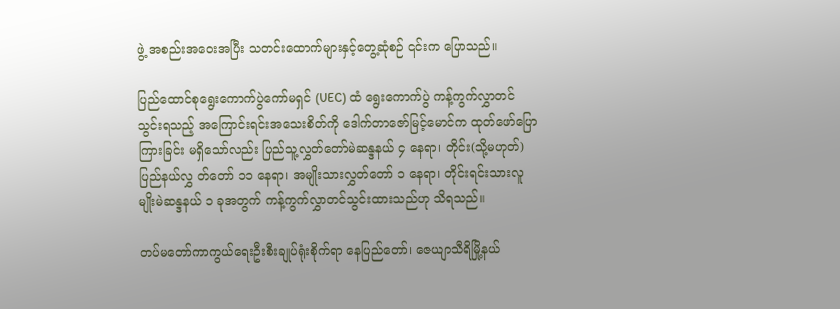ဖွဲ့ အစည်းအဝေးအပြီး သတင်းထောက်များနှင့်တွေ့ဆုံစဉ် ၎င်းက ပြောသည်။

ပြည်ထောင်စုရွေးကောက်ပွဲကော်မရှင် (UEC) ထံ ရွေးကောက်ပွဲ ကန့်ကွက်လွှာတင်သွင်းရသည့် အကြောင်းရင်းအသေးစိတ်ကို ဒေါက်တာဇော်မြင့်မောင်က ထုတ်ဖော်ပြောကြားခြင်း မရှိသော်လည်း ပြည်သူ့လွှတ်တော်မဲဆန္ဒနယ် ၄ နေရာ၊ တိုင်း(သို့မဟုတ်) ပြည်နယ်လွှ တ်တော် ၁၁ နေရာ၊ အမျိုးသားလွှတ်တော် ၁ နေရာ၊ တိုင်းရင်းသားလူမျိုးမဲဆန္ဒနယ် ၁ ခုအတွက် ကန့်ကွက်လွှာတင်သွင်းထားသည်ဟု သိရသည်။

တပ်မတော်ကာကွယ်ရေးဦးစီးချုပ်ရုံးစိုက်ရာ နေပြည်တော်၊ ဇေယျာသီရိမြို့နယ်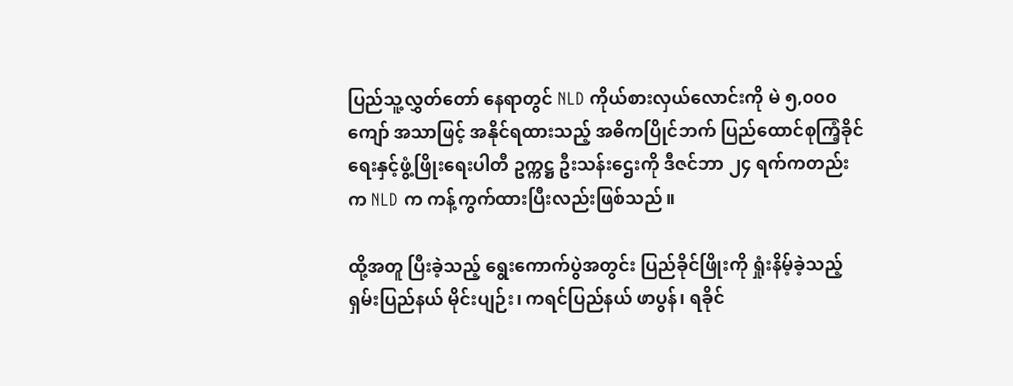ပြည်သူ့လွှတ်တော် နေရာတွင် NLD ကိုယ်စားလှယ်လောင်းကို မဲ ၅,၀၀၀ကျော် အသာဖြင့် အနိုင်ရထားသည့် အဓိကပြိုင်ဘက် ပြည်ထောင်စုကြံ့ခိုင်ရေးနှင့်ဖွံ့ဖြိုးရေးပါတီ ဥက္ကဋ္ဌ ဦးသန်းဌေးကို ဒီဇင်ဘာ ၂၄ ရက်ကတည်းက NLD က ကန့်ကွက်ထားပြီးလည်းဖြစ်သည်။

ထို့အတူ ပြီးခဲ့သည့် ရွေးကောက်ပွဲအတွင်း ပြည်ခိုင်ဖြိုးကို ရှုံးနိမ့်ခဲ့သည့် ရှမ်းပြည်နယ် မိုင်းပျဉ်း၊ ကရင်ပြည်နယ် ဖာပွန်၊ ရခိုင်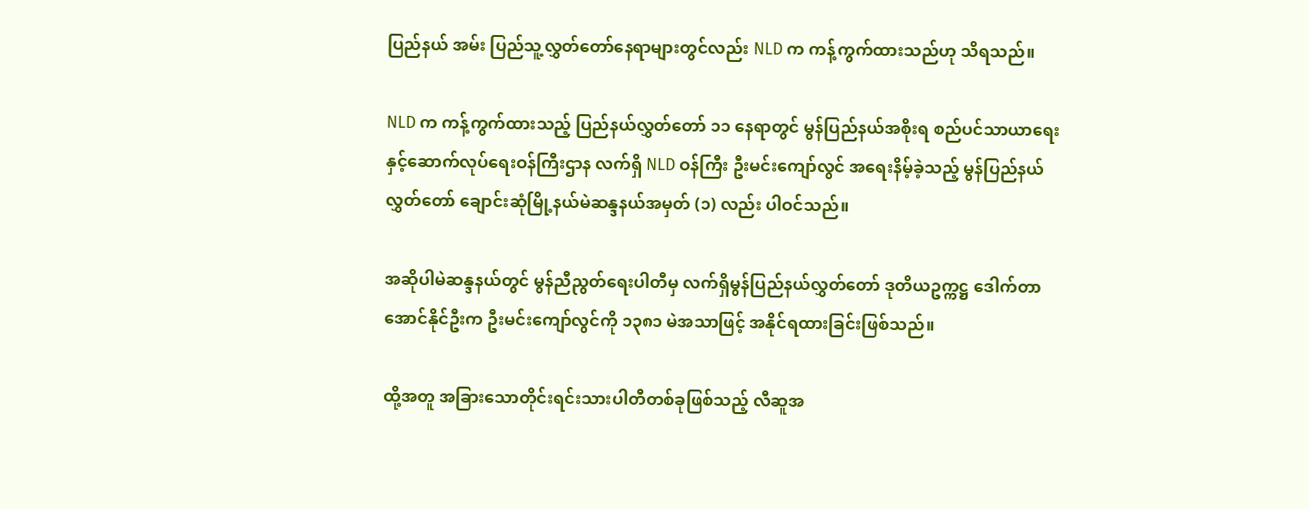ပြည်နယ် အမ်း ပြည်သူ့လွှတ်တော်နေရာများတွင်လည်း NLD က ကန့်ကွက်ထားသည်ဟု သိရသည်။

NLD က ကန့်ကွက်ထားသည့် ပြည်နယ်လွှတ်တော် ၁၁ နေရာတွင် မွန်ပြည်နယ်အစိုးရ စည်ပင်သာယာရေးနှင့်ဆောက်လုပ်ရေးဝန်ကြီးဌာန လက်ရှိ NLD ဝန်ကြီး ဦးမင်းကျော်လွင် အရေးနိမ့်ခဲ့သည့် မွန်ပြည်နယ်လွှတ်တော် ချောင်းဆုံမြို့နယ်မဲဆန္ဒနယ်အမှတ် (၁) လည်း ပါဝင်သည်။

အဆိုပါမဲဆန္ဒနယ်တွင် မွန်ညီညွတ်ရေးပါတီမှ လက်ရှိမွန်ပြည်နယ်လွှတ်တော် ဒုတိယဥက္ကဋ္ဌ ဒေါက်တာအောင်နိုင်ဦးက ဦးမင်းကျော်လွင်ကို ၁၃၈၁ မဲအသာဖြင့် အနိုင်ရထားခြင်းဖြစ်သည်။

ထို့အတူ အခြားသောတိုင်းရင်းသားပါတီတစ်ခုဖြစ်သည့် လီဆူအ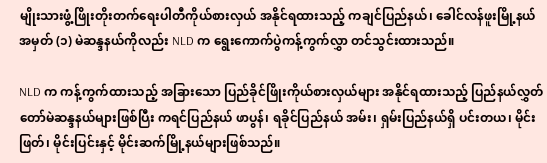မျိုးသားဖွံ့ဖြိုးတိုးတက်ရေးပါတီကိုယ်စားလှယ် အနိုင်ရထားသည့် ကချင်ပြည်နယ်၊ ခေါင်လန်ဖူးမြို့နယ် အမှတ် (၁) မဲဆန္ဒနယ်ကိုလည်း NLD က ရွေးကောက်ပွဲကန့်ကွက်လွှာ တင်သွင်းထားသည်။

NLD က ကန့်ကွက်ထားသည့် အခြားသော ပြည်ခိုင်ဖြိုးကိုယ်စားလှယ်များ အနိုင်ရထားသည့် ပြည်နယ်လွှတ်တော်မဲဆန္ဒနယ်များဖြစ်ပြီး ကရင်ပြည်နယ် ဖာပွန်၊ ရခိုင်ပြည်နယ် အမ်း၊ ရှမ်းပြည်နယ်ရှိ ပင်းတယ၊ မိုင်းဖြတ်၊ မိုင်းပြင်းနှင့် မိုင်းဆက်မြို့နယ်များဖြစ်သည်။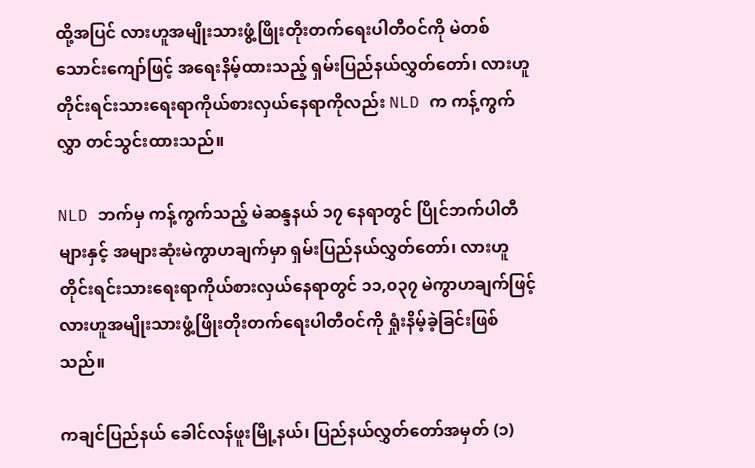ထို့အပြင် လားဟူအမျိုးသားဖွံ့ဖြိုးတိုးတက်ရေးပါတီဝင်ကို မဲတစ်သောင်းကျော်ဖြင့် အရေးနိမ့်ထားသည့် ရှမ်းပြည်နယ်လွှတ်တော်၊ လားဟူတိုင်းရင်းသားရေးရာကိုယ်စားလှယ်နေရာကိုလည်း NLD က ကန့်ကွက်လွှာ တင်သွင်းထားသည်။

NLD ဘက်မှ ကန့်ကွက်သည့် မဲဆန္ဒနယ် ၁၇ နေရာတွင် ပြိုင်ဘက်ပါတီများနှင့် အများဆုံးမဲကွာဟချက်မှာ ရှမ်းပြည်နယ်လွှတ်တော်၊ လားဟူတိုင်းရင်းသားရေးရာကိုယ်စားလှယ်နေရာတွင် ၁၁,၀၃၇ မဲကွာဟချက်ဖြင့် လားဟူအမျိုးသားဖွံ့ဖြိုးတိုးတက်ရေးပါတီဝင်ကို ရှုံးနိမ့်ခဲ့ခြင်းဖြစ်သည်။

ကချင်ပြည်နယ် ခေါင်လန်ဖူးမြို့နယ်၊ ပြည်နယ်လွှတ်တော်အမှတ် (၁)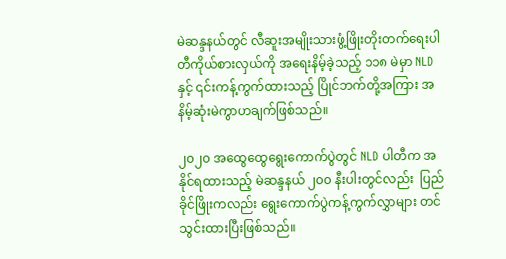မဲဆန္ဒနယ်တွင် လီဆူးအမျိုးသားဖွံ့ဖြိုးတိုးတက်ရေးပါတီကိုယ်စားလှယ်ကို အရေးနိမ့်ခဲ့သည့် ၁၁၈ မဲမှာ NLDနှင့် ၎င်းကန့်ကွက်ထားသည့် ပြိုင်ဘက်တို့အကြား အနိမ့်ဆုံးမဲကွာဟချက်ဖြစ်သည်။

၂၀၂၀ အထွေထွေရွေးကောက်ပွဲတွင် NLD ပါတီက အနိုင်ရထားသည့် မဲဆန္ဒနယ် ၂၀၀ နီးပါးတွင်လည်း  ပြည်ခိုင်ဖြိုးကလည်း ရွေးကောက်ပွဲကန့်ကွက်လွှာများ တင်သွင်းထားပြီးဖြစ်သည်။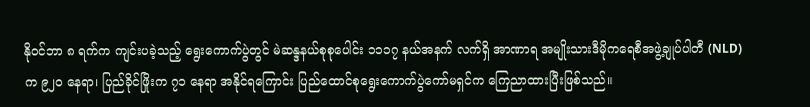နိုဝင်ဘာ ၈ ရက်က ကျင်းပခဲ့သည့် ရွေးကောက်ပွဲတွင် မဲဆန္ဒနယ်စုစုပေါင်း ၁၁၁၇ နယ်အနက် လက်ရှိ အာဏာရ အမျိုးသားဒီမိုကရေစီအဖွဲ့ချုပ်ပါတီ (NLD) က ၉၂၀ နေရာ၊ ပြည်ခိုင်ဖြိုးက ၇၁ နေရာ အနိုင်ရကြောင်း ပြည်ထောင်စုရွေးကောက်ပွဲကော်မရှင်က ကြေညာထားပြီးဖြစ်သည်။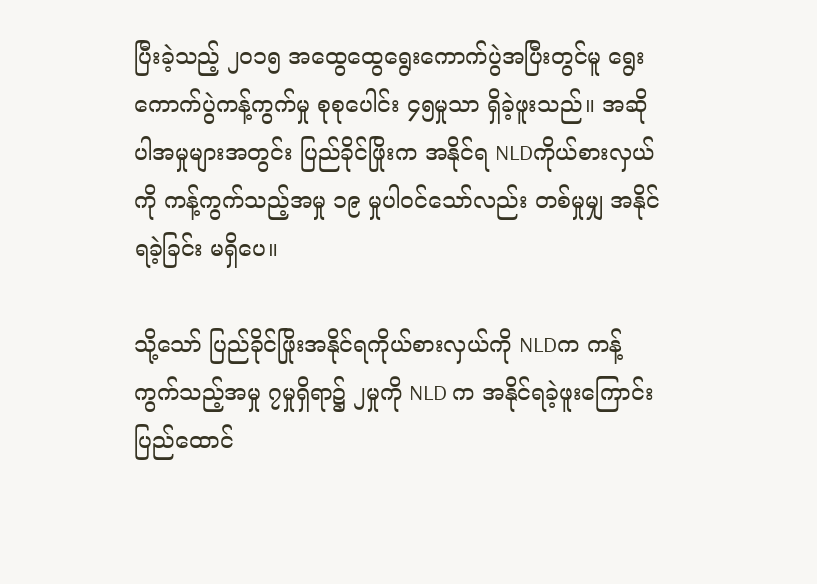ပြီးခဲ့သည့် ၂၀၁၅ အထွေထွေရွေးကောက်ပွဲအပြီးတွင်မူ ရွေးကောက်ပွဲကန့်ကွက်မှု စုစုပေါင်း ၄၅မှုသာ ရှိခဲ့ဖူးသည်။ အဆိုပါအမှုများအတွင်း ပြည်ခိုင်ဖြိုးက အနိုင်ရ NLDကိုယ်စားလှယ်ကို ကန့်ကွက်သည့်အမှု ၁၉ မှုပါဝင်သော်လည်း တစ်မှုမျှ အနိုင်ရခဲ့ခြင်း မရှိပေ။

သို့သော် ပြည်ခိုင်ဖြိုးအနိုင်ရကိုယ်စားလှယ်ကို NLDက ကန့်ကွက်သည့်အမှု ၇မှုရှိရာ၌ ၂မှုကို NLD က အနိုင်ရခဲ့ဖူးကြောင်း ပြည်ထောင်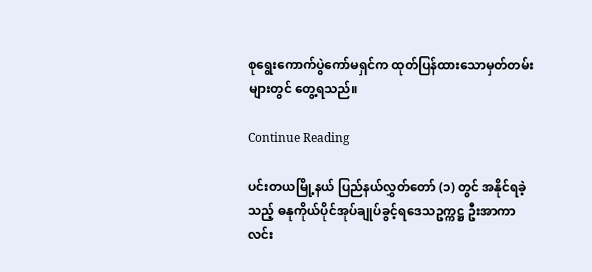စုရွေးကောက်ပွဲကော်မရှင်က ထုတ်ပြန်ထားသောမှတ်တမ်းများတွင် တွေ့ရသည်။

Continue Reading

ပင်းတယမြို့နယ် ပြည်နယ်လွှတ်တော် (၁) တွင် အနိုင်ရခဲ့သည့် ဓနုကိုယ်ပိုင်အုပ်ချုပ်ခွင့်ရဒေသဥက္ကဋ္ဌ ဦးအာကာလင်း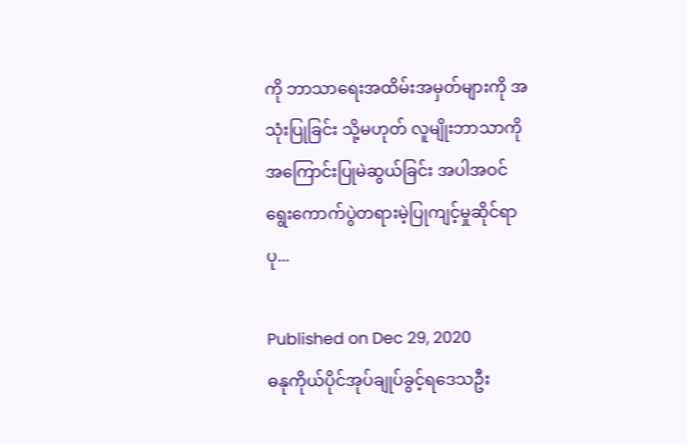ကို ဘာသာရေးအထိမ်းအမှတ်များကို အသုံးပြုခြင်း သို့မဟုတ် လူမျိုးဘာသာကို အကြောင်းပြုမဲဆွယ်ခြင်း အပါအဝင် ရွေးကောက်ပွဲတရားမဲ့ပြုကျင့်မှုဆိုင်ရာ ပု...

Published on Dec 29, 2020
ဓနုကိုယ်ပိုင်အုပ်ချုပ်ခွင့်ရဒေသဦး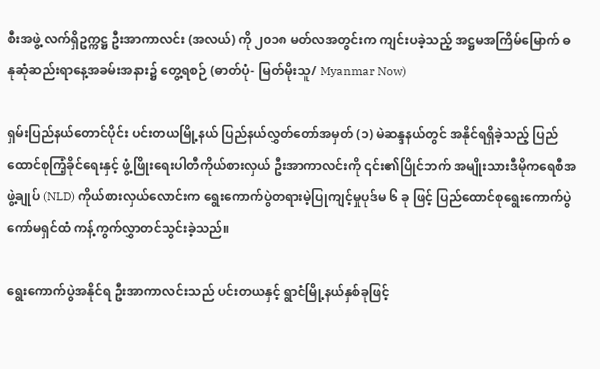စီးအဖွဲ့ လက်ရှိဥက္ကဋ္ဌ ဦးအာကာလင်း (အလယ်) ကို ၂၀၁၈ မတ်လအတွင်းက ကျင်းပခဲ့သည့် အဋ္ဌမအကြိမ်မြောက် ဓနုဆုံဆည်းရာနေ့အခမ်းအနား၌ တွေ့ရစဉ် (ဓာတ်ပုံ- မြတ်မိုးသူ/ Myanmar Now)

ရှမ်းပြည်နယ်တောင်ပိုင်း ပင်းတယမြို့နယ် ပြည်နယ်လွှတ်တော်အမှတ် (၁) မဲဆန္ဒနယ်တွင် အနိုင်ရရှိခဲ့သည့် ပြည်ထောင်စုကြံ့ခိုင်ရေးနှင့် ဖွံ့ဖြိုးရေးပါတီကိုယ်စားလှယ် ဦးအာကာလင်းကို ၎င်း၏ပြိုင်ဘက် အမျိုးသားဒီမိုကရေစီအဖွဲ့ချုပ် (NLD) ကိုယ်စားလှယ်လောင်းက ရွေးကောက်ပွဲတရားမဲ့ပြုကျင့်မှုပုဒ်မ ၆ ခု ဖြင့် ပြည်ထောင်စုရွေးကောက်ပွဲကော်မရှင်ထံ ကန့်ကွက်လွှာတင်သွင်းခဲ့သည်။

ရွေးကောက်ပွဲအနိုင်ရ ဦးအာကာလင်းသည် ပင်းတယနှင့် ရွာငံမြို့နယ်နှစ်ခုဖြင့်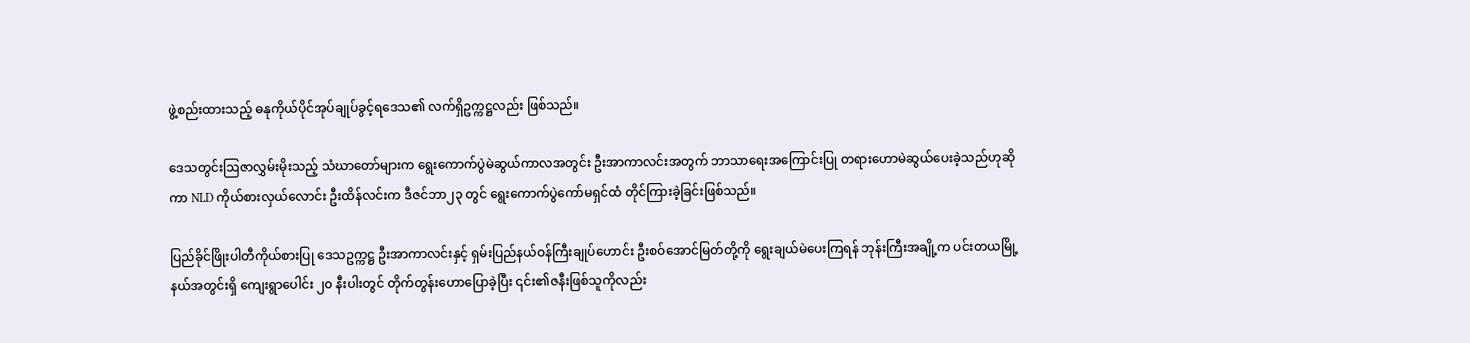ဖွဲ့စည်းထားသည့် ဓနုကိုယ်ပိုင်အုပ်ချုပ်ခွင့်ရဒေသ၏ လက်ရှိဥက္ကဋ္ဌလည်း ဖြစ်သည်။

ဒေသတွင်းဩဇာလွှမ်းမိုးသည့် သံဃာတော်များက ရွေးကောက်ပွဲမဲဆွယ်ကာလအတွင်း ဦးအာကာလင်းအတွက် ဘာသာရေးအကြောင်းပြု တရားဟောမဲဆွယ်ပေးခဲ့သည်ဟုဆိုကာ NLD ကိုယ်စားလှယ်လောင်း ဦးထိန်လင်းက ဒီဇင်ဘာ၂၃ တွင် ရွေးကောက်ပွဲကော်မရှင်ထံ တိုင်ကြားခဲ့ခြင်းဖြစ်သည်။

ပြည်ခိုင်ဖြိုးပါတီကိုယ်စားပြု ဒေသဥက္ကဋ္ဌ ဦးအာကာလင်းနှင့် ရှမ်းပြည်နယ်ဝန်ကြီးချုပ်ဟောင်း ဦးစဝ်အောင်မြတ်တို့ကို ရွေးချယ်မဲပေးကြရန် ဘုန်းကြီးအချို့က ပင်းတယမြို့နယ်အတွင်းရှိ ကျေးရွာပေါင်း ၂၀ နီးပါးတွင် တိုက်တွန်းဟောပြောခဲ့ပြီး ၎င်း၏ဇနီးဖြစ်သူကိုလည်း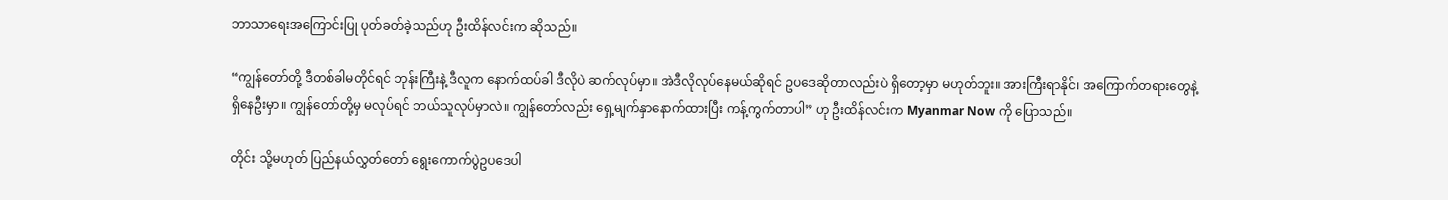ဘာသာရေးအကြောင်းပြု ပုတ်ခတ်ခဲ့သည်ဟု ဦးထိန်လင်းက ဆိုသည်။

“ကျွန်တော်တို့ ဒီတစ်ခါမတိုင်ရင် ဘုန်းကြီးနဲ့ ဒီလူက နောက်ထပ်ခါ ဒီလိုပဲ ဆက်လုပ်မှာ။ အဲဒီလိုလုပ်နေမယ်ဆိုရင် ဥပဒေဆိုတာလည်းပဲ ရှိတော့မှာ မဟုတ်ဘူး။ အားကြီးရာနိုင်၊ အကြောက်တရားတွေနဲ့ ရှိနေဦးမှာ။ ကျွန်တော်တို့မှ မလုပ်ရင် ဘယ်သူလုပ်မှာလဲ။ ကျွန်တော်လည်း ရှေ့မျက်နှာနောက်ထားပြီး ကန့်ကွက်တာပါ” ဟု ဦးထိန်လင်းက Myanmar Now ကို ပြောသည်။

တိုင်း သို့မဟုတ် ပြည်နယ်လွှတ်တော် ရွေးကောက်ပွဲဥပဒေပါ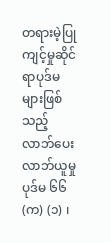တရားမဲ့ပြုကျင့်မှုဆိုင်ရာပုဒ်မများဖြစ်သည့် လာဘ်ပေးလာဘ်ယူမှု ပုဒ်မ ၆၆ (က) (၁) ၊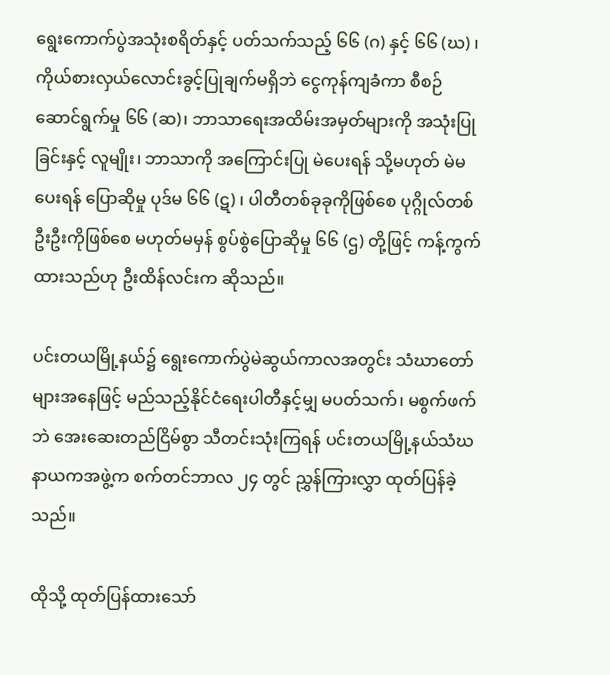ရွေးကောက်ပွဲအသုံးစရိတ်နှင့် ပတ်သက်သည့် ၆၆ (ဂ) နှင့် ၆၆ (ဃ) ၊ ကိုယ်စားလှယ်လောင်းခွင့်ပြုချက်မရှိဘဲ ငွေကုန်ကျခံကာ စီစဉ်ဆောင်ရွက်မှု ၆၆ (ဆ)၊ ဘာသာရေးအထိမ်းအမှတ်များကို အသုံးပြုခြင်းနှင့် လူမျိုး၊ ဘာသာကို အကြောင်းပြု မဲပေးရန် သို့မဟုတ် မဲမပေးရန် ပြောဆိုမှု ပုဒ်မ ၆၆ (ဋ) ၊ ပါတီတစ်ခုခုကိုဖြစ်စေ ပုဂ္ဂိုလ်တစ်ဦးဦးကိုဖြစ်စေ မဟုတ်မမှန် စွပ်စွဲပြောဆိုမှု ၆၆ (ဌ) တို့ဖြင့် ကန့်ကွက်ထားသည်ဟု ဦးထိန်လင်းက ဆိုသည်။

ပင်းတယမြို့နယ်၌ ရွေးကောက်ပွဲမဲဆွယ်ကာလအတွင်း သံဃာတော်များအနေဖြင့် မည်သည့်နိုင်ငံရေးပါတီနှင့်မျှ မပတ်သက်၊ မစွက်ဖက်ဘဲ အေးဆေးတည်ငြိမ်စွာ သီတင်းသုံးကြရန် ပင်းတယမြို့နယ်သံဃနာယကအဖွဲ့က စက်တင်ဘာလ ၂၄ တွင် ညွှန်ကြားလွှာ ထုတ်ပြန်ခဲ့သည်။

ထိုသို့ ထုတ်ပြန်ထားသော်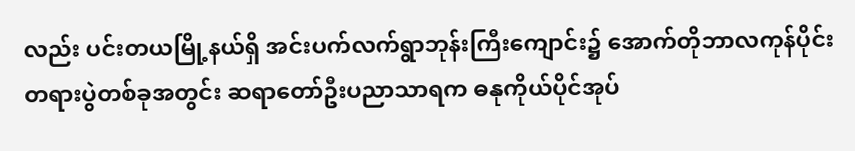လည်း ပင်းတယမြို့နယ်ရှိ အင်းပက်လက်ရွာဘုန်းကြီးကျောင်း၌ အောက်တိုဘာလကုန်ပိုင်း တရားပွဲတစ်ခုအတွင်း ဆရာတော်ဦးပညာသာရက ဓနုကိုယ်ပိုင်အုပ်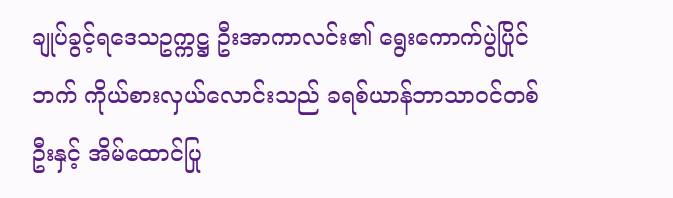ချုပ်ခွင့်ရဒေသဥက္ကဋ္ဌ ဦးအာကာလင်း၏ ရွေးကောက်ပွဲပြိုင်ဘက် ကိုယ်စားလှယ်လောင်းသည် ခရစ်ယာန်ဘာသာဝင်တစ်ဦးနှင့် အိမ်ထောင်ပြု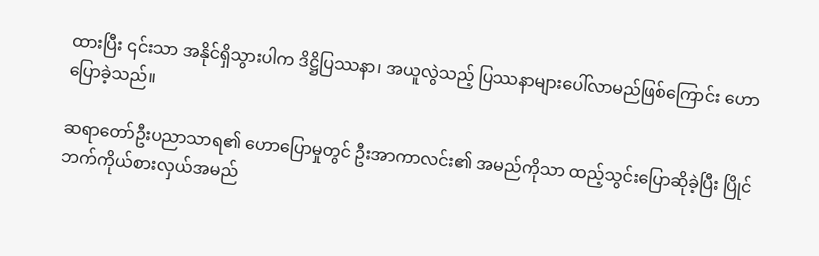ထားပြီး ၎င်းသာ အနိုင်ရှိသွားပါက ဒိဋ္ဌိပြဿနာ၊ အယူလွဲသည့် ပြဿနာများပေါ်လာမည်ဖြစ်ကြောင်း ဟောပြောခဲ့သည်။

ဆရာတော်ဦးပညာသာရ၏ ဟောပြောမှုတွင် ဦးအာကာလင်း၏ အမည်ကိုသာ ထည့်သွင်းပြောဆိုခဲ့ပြီး ပြိုင်ဘက်ကိုယ်စားလှယ်အမည်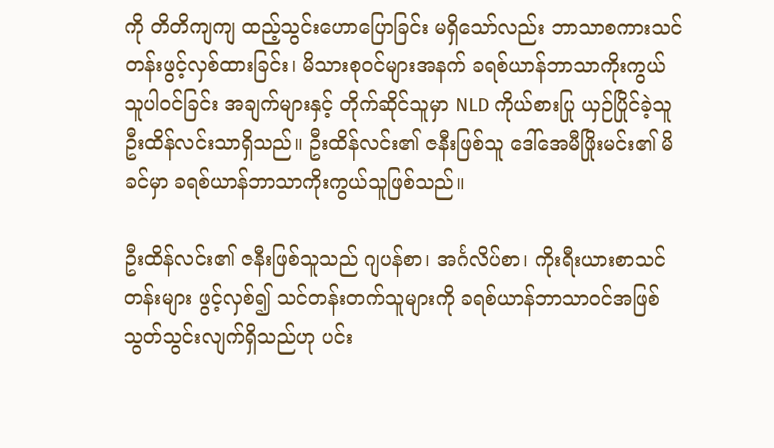ကို တိတိကျကျ ထည့်သွင်းဟောပြောခြင်း မရှိသော်လည်း ဘာသာစကားသင်တန်းဖွင့်လှစ်ထားခြင်း၊ မိသားစုဝင်များအနက် ခရစ်ယာန်ဘာသာကိုးကွယ်သူပါဝင်ခြင်း အချက်များနှင့် တိုက်ဆိုင်သူမှာ NLD ကိုယ်စားပြု ယှဉ်ပြိုင်ခဲ့သူ ဦးထိန်လင်းသာရှိသည်။ ဦးထိန်လင်း၏ ဇနီးဖြစ်သူ ဒေါ်အေမီဖြိုးမင်း၏ မိခင်မှာ ခရစ်ယာန်ဘာသာကိုးကွယ်သူဖြစ်သည်။

ဦးထိန်လင်း၏ ဇနီးဖြစ်သူသည် ဂျပန်စာ၊ အင်္ဂလိပ်စာ၊ ကိုးရီးယားစာသင်တန်းများ ဖွင့်လှစ်၍ သင်တန်းတက်သူများကို ခရစ်ယာန်ဘာသာဝင်အဖြစ် သွတ်သွင်းလျက်ရှိသည်ဟု ပင်း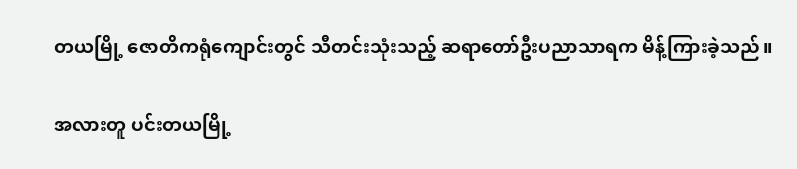တယမြို့ ဇောတိကရုံကျောင်းတွင် သီတင်းသုံးသည့် ဆရာတော်ဦးပညာသာရက မိန့်ကြားခဲ့သည်။

အလားတူ ပင်းတယမြို့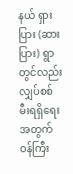နယ် ရှားပြား (ဆားပြား) ရွာတွင်လည်း လျှပ်စစ်မီးရရှိရေးအတွက် ဝန်ကြီး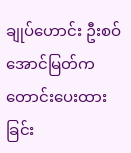ချုပ်ဟောင်း ဦးစဝ်အောင်မြတ်က တောင်းပေးထားခြင်း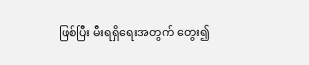ဖြစ်ပြီး မီးရရှိရေးအတွက် တွေး၍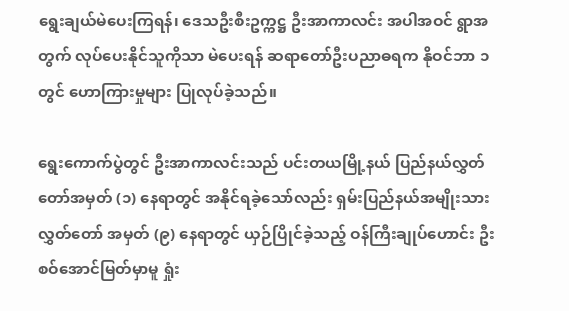ရွေးချယ်မဲပေးကြရန်၊ ဒေသဦးစီးဥက္ကဋ္ဌ ဦးအာကာလင်း အပါအဝင် ရွာအတွက် လုပ်ပေးနိုင်သူကိုသာ မဲပေးရန် ဆရာတော်ဦးပညာဓရက နိုဝင်ဘာ ၁ တွင် ဟောကြားမှုများ ပြုလုပ်ခဲ့သည်။

ရွေးကောက်ပွဲတွင် ဦးအာကာလင်းသည် ပင်းတယမြို့နယ် ပြည်နယ်လွှတ်တော်အမှတ် (၁) နေရာတွင် အနိုင်ရခဲ့သော်လည်း ရှမ်းပြည်နယ်အမျိုးသားလွှတ်တော် အမှတ် (၉) နေရာတွင် ယှဉ်ပြိုင်ခဲ့သည့် ဝန်ကြီးချုပ်ဟောင်း ဦးစဝ်အောင်မြတ်မှာမူ ရှုံး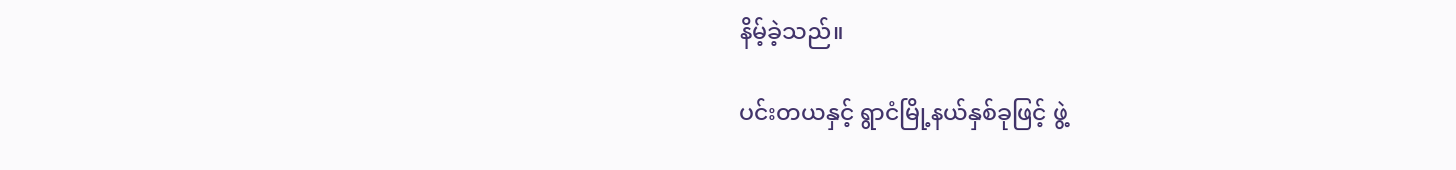နိမ့်ခဲ့သည်။

ပင်းတယနှင့် ရွာငံမြို့နယ်နှစ်ခုဖြင့် ဖွဲ့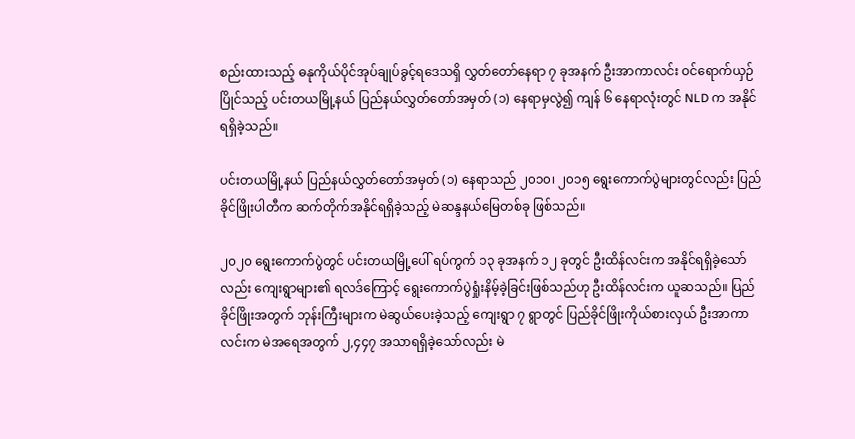စည်းထားသည့် ဓနုကိုယ်ပိုင်အုပ်ချုပ်ခွင့်ရဒေသရှိ လွှတ်တော်နေရာ ၇ ခုအနက် ဦးအာကာလင်း ဝင်ရောက်ယှဉ်ပြိုင်သည့် ပင်းတယမြို့နယ် ပြည်နယ်လွှတ်တော်အမှတ် (၁) နေရာမှလွဲ၍ ကျန် ၆ နေရာလုံးတွင် NLD က အနိုင်ရရှိခဲ့သည်။

ပင်းတယမြို့နယ် ပြည်နယ်လွှတ်တော်အမှတ် (၁) နေရာသည် ၂၀၁၀၊ ၂၀၁၅ ရွေးကောက်ပွဲများတွင်လည်း ပြည်ခိုင်ဖြိုးပါတီက ဆက်တိုက်အနိုင်ရရှိခဲ့သည့် မဲဆန္ဒနယ်မြေတစ်ခု ဖြစ်သည်။

၂၀၂၀ ရွေးကောက်ပွဲတွင် ပင်းတယမြို့ပေါ် ရပ်ကွက် ၁၃ ခုအနက် ၁၂ ခုတွင် ဦးထိန်လင်းက အနိုင်ရရှိခဲ့သော်လည်း ကျေးရွာများ၏ ရလဒ်ကြောင့် ရွေးကောက်ပွဲရှုံးနိမ့်ခဲ့ခြင်းဖြစ်သည်ဟု ဦးထိန်လင်းက ယူဆသည်။ ပြည်ခိုင်ဖြိုးအတွက် ဘုန်းကြီးများက မဲဆွယ်ပေးခဲ့သည့် ကျေးရွာ ၇ ရွာတွင် ပြည်ခိုင်ဖြိုးကိုယ်စားလှယ် ဦးအာကာလင်းက မဲအရေအတွက် ၂,၄၄၇ အသာရရှိခဲ့သော်လည်း မဲ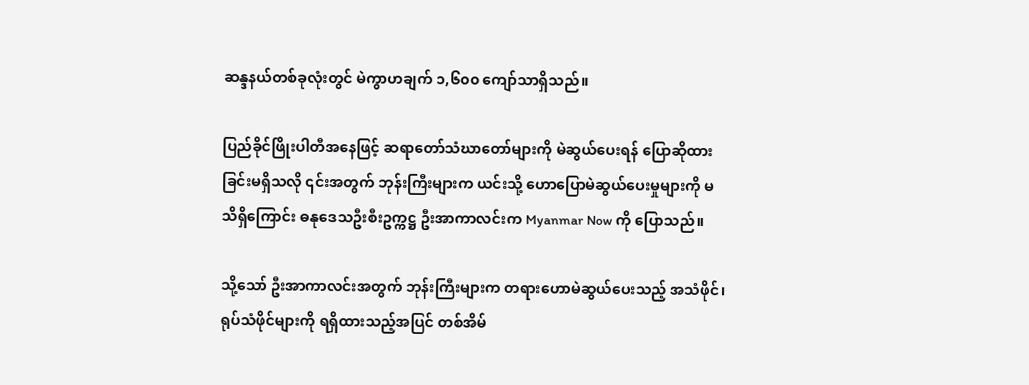ဆန္ဒနယ်တစ်ခုလုံးတွင် မဲကွာဟချက် ၁,၆၀၀ ကျော်သာရှိသည်။

ပြည်ခိုင်ဖြိုးပါတီအနေဖြင့် ဆရာတော်သံဃာတော်များကို မဲဆွယ်ပေးရန် ပြောဆိုထားခြင်းမရှိသလို ၎င်းအတွက် ဘုန်းကြီးများက ယင်းသို့ ဟောပြောမဲဆွယ်ပေးမှုများကို မသိရှိကြောင်း ဓနုဒေသဦးစီးဥက္ကဋ္ဌ ဦးအာကာလင်းက Myanmar Now ကို ပြောသည်။

သို့သော် ဦးအာကာလင်းအတွက် ဘုန်းကြီးများက တရားဟောမဲဆွယ်ပေးသည့် အသံဖိုင်၊ ရုပ်သံဖိုင်များကို ရရှိထားသည့်အပြင် တစ်အိမ်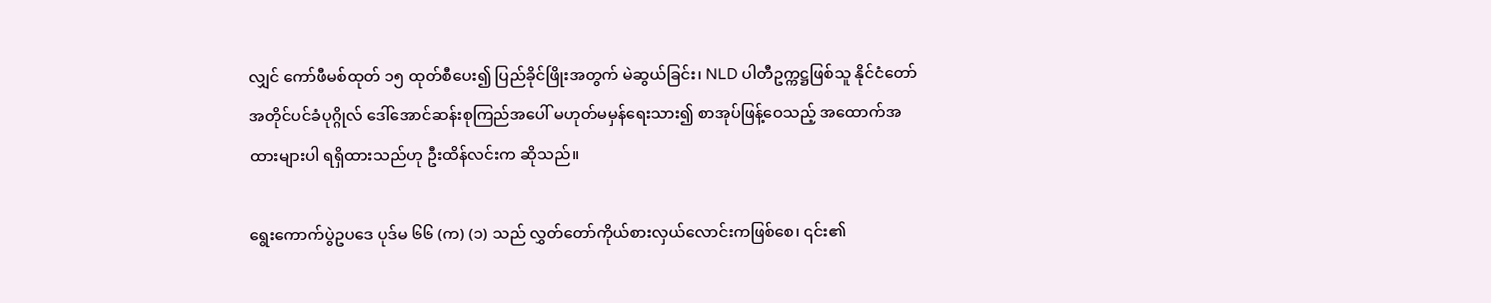လျှင် ကော်ဖီမစ်ထုတ် ၁၅ ထုတ်စီပေး၍ ပြည်ခိုင်ဖြိုးအတွက် မဲဆွယ်ခြင်း၊ NLD ပါတီဥက္ကဋ္ဌဖြစ်သူ နိုင်ငံတော်အတိုင်ပင်ခံပုဂ္ဂိုလ် ဒေါ်အောင်ဆန်းစုကြည်အပေါ် မဟုတ်မမှန်ရေးသား၍ စာအုပ်ဖြန့်ဝေသည့် အထောက်အထားများပါ ရရှိထားသည်ဟု ဦးထိန်လင်းက ဆိုသည်။

ရွေးကောက်ပွဲဥပဒေ ပုဒ်မ ၆၆ (က) (၁) သည် လွှတ်တော်ကိုယ်စားလှယ်လောင်းကဖြစ်စေ၊ ၎င်း၏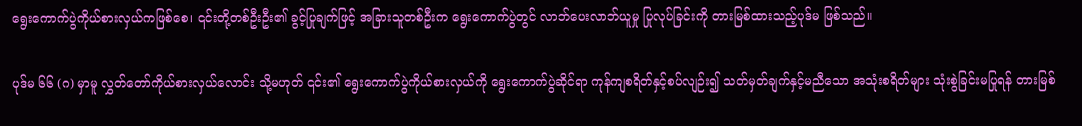ရွေးကောက်ပွဲကိုယ်စားလှယ်ကဖြစ်စေ၊ ၎င်းတို့တစ်ဦးဦး၏ ခွင့်ပြုချက်ဖြင့် အခြားသူတစ်ဦးက ရွေးကောက်ပွဲတွင် လာဘ်ပေးလာဘ်ယူမှု ပြုလုပ်ခြင်းကို တားမြစ်ထားသည့်ပုဒ်မ ဖြစ်သည်။

ပုဒ်မ ၆၆ (ဂ) မှာမူ လွှတ်တော်ကိုယ်စားလှယ်လောင်း သို့မဟုတ် ၎င်း၏ ရွေးကောက်ပွဲကိုယ်စားလှယ်ကို ရွေးကောက်ပွဲဆိုင်ရာ ကုန်ကျစရိတ်နှင့်စပ်လျဉ်း၍ သတ်မှတ်ချက်နှင့်မညီသော အသုံးစရိတ်များ သုံးစွဲခြင်းမပြုရန် တားမြစ်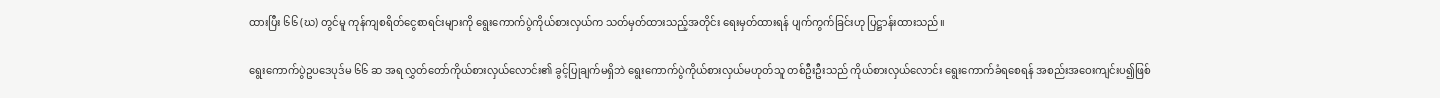ထားပြီး ၆၆ (ဃ) တွင်မူ ကုန်ကျစရိတ်ငွေစာရင်းများကို ရွေးကောက်ပွဲကိုယ်စားလှယ်က သတ်မှတ်ထားသည့်အတိုင်း ရေးမှတ်ထားရန် ပျက်ကွက်ခြင်းဟု ပြဋ္ဌာန်းထားသည်။

ရွေးကောက်ပွဲဥပဒေပုဒ်မ ၆၆ ဆ အရ လွှတ်တော်ကိုယ်စားလှယ်လောင်း၏ ခွင့်ပြုချက်မရှိဘဲ ရွေးကောက်ပွဲကိုယ်စားလှယ်မဟုတ်သူ တစ်ဦးဦးသည် ကိုယ်စားလှယ်လောင်း ရွေးကောက်ခံရစေရန် အစည်းအဝေးကျင်းပ၍ဖြစ်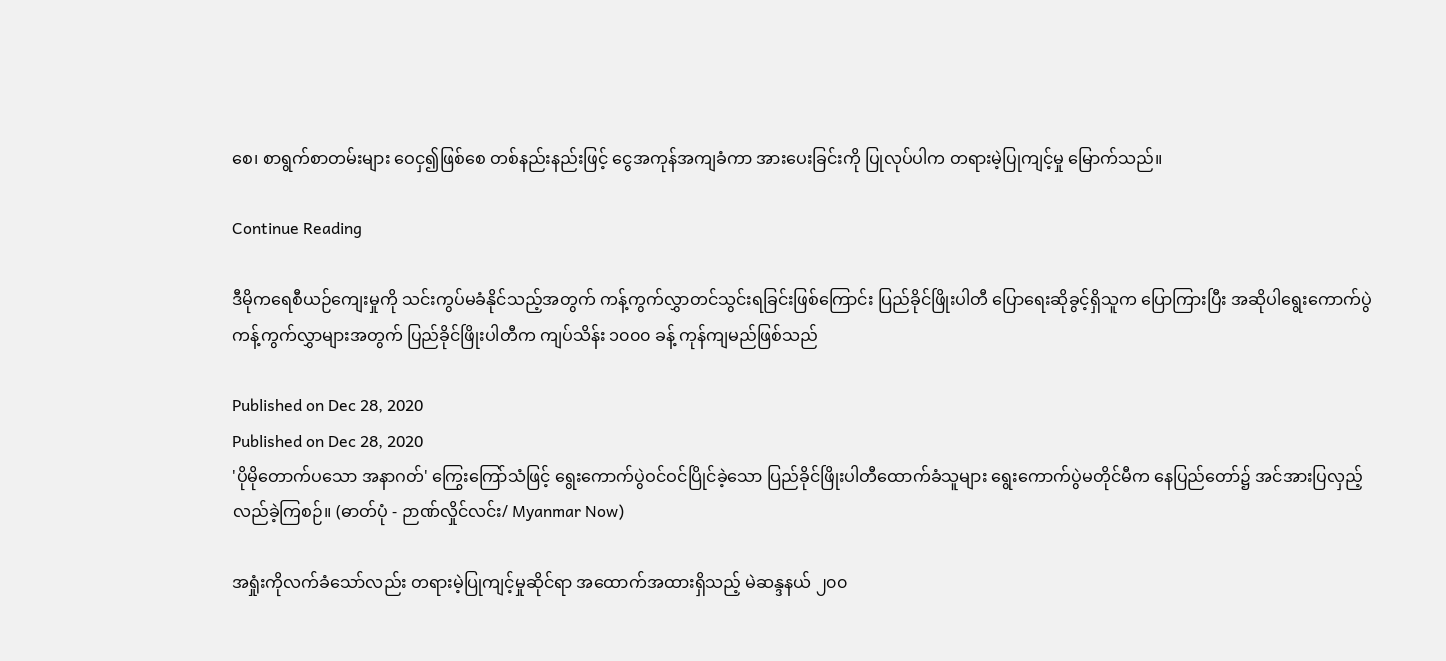စေ၊ စာရွက်စာတမ်းများ ဝေငှ၍ဖြစ်စေ တစ်နည်းနည်းဖြင့် ငွေအကုန်အကျခံကာ အားပေးခြင်းကို ပြုလုပ်ပါက တရားမဲ့ပြုကျင့်မှု မြောက်သည်။

Continue Reading

ဒီမိုကရေစီယဉ်ကျေးမှုကို သင်းကွပ်မခံနိုင်သည့်အတွက် ကန့်ကွက်လွှာတင်သွင်းရခြင်းဖြစ်ကြောင်း ပြည်ခိုင်ဖြိုးပါတီ ပြောရေးဆိုခွင့်ရှိသူက ပြောကြားပြီး အဆိုပါရွေးကောက်ပွဲကန့်ကွက်လွှာများအတွက် ပြည်ခိုင်ဖြိုးပါတီက ကျပ်သိန်း ၁၀၀၀ ခန့် ကုန်ကျမည်ဖြစ်သည်

Published on Dec 28, 2020
Published on Dec 28, 2020
'ပိုမိုတောက်ပသော အနာဂတ်' ကြွေးကြော်သံဖြင့် ရွေးကောက်ပွဲဝင်ဝင်ပြိုင်ခဲ့သော ပြည်ခိုင်ဖြိုးပါတီထောက်ခံသူများ ရွေးကောက်ပွဲမတိုင်မီက နေပြည်တော်၌ အင်အားပြလှည့်လည်ခဲ့ကြစဉ်။ (ဓာတ်ပုံ - ဉာဏ်လှိုင်လင်း/ Myanmar Now)

အရှုံးကိုလက်ခံသော်လည်း တရားမဲ့ပြုကျင့်မှုဆိုင်ရာ အထောက်အထားရှိသည့် မဲဆန္ဒနယ် ၂၀၀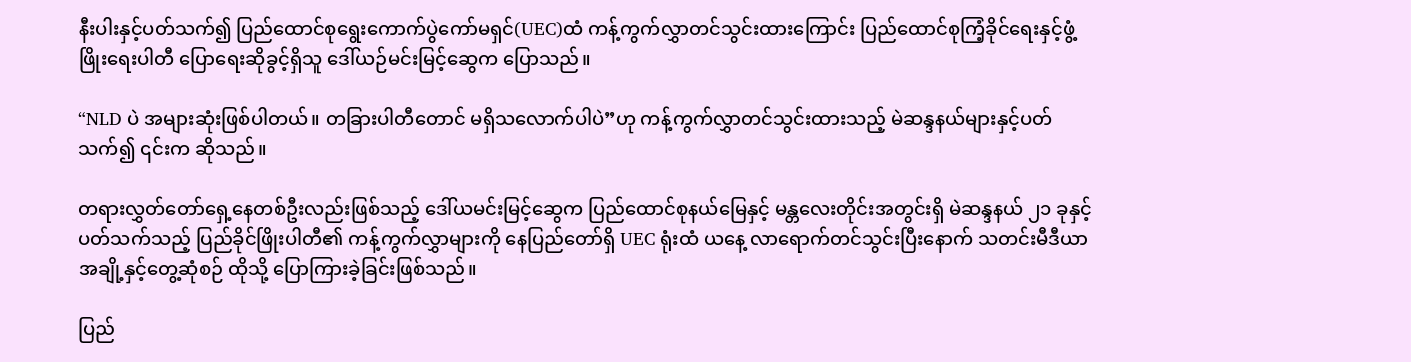နီးပါးနှင့်ပတ်သက်၍ ပြည်ထောင်စုရွေးကောက်ပွဲကော်မရှင်(UEC)ထံ ကန့်ကွက်လွှာတင်သွင်းထားကြောင်း ပြည်ထောင်စုကြံ့ခိုင်ရေးနှင့်ဖွံ့ဖြိုးရေးပါတီ ပြောရေးဆိုခွင့်ရှိသူ ဒေါ်ယဉ်မင်းမြင့်ဆွေက ပြောသည်။

“NLD ပဲ အများဆုံးဖြစ်ပါတယ်။ တခြားပါတီတောင် မရှိသလောက်ပါပဲ”ဟု ကန့်ကွက်လွှာတင်သွင်းထားသည့် မဲဆန္ဒနယ်များနှင့်ပတ်သက်၍ ၎င်းက ဆိုသည်။

တရားလွှတ်တော်ရှေ့နေတစ်ဦးလည်းဖြစ်သည့် ဒေါ်ယမင်းမြင့်ဆွေက ပြည်ထောင်စုနယ်မြေနှင့် မန္တလေးတိုင်းအတွင်းရှိ မဲဆန္ဒနယ် ၂၁ ခုနှင့်ပတ်သက်သည့် ပြည်ခိုင်ဖြိုးပါတီ၏ ကန့်ကွက်လွှာများကို နေပြည်တော်ရှိ UEC ရုံးထံ ယနေ့ လာရောက်တင်သွင်းပြီးနောက် သတင်းမီဒီယာအချို့နှင့်တွေ့ဆုံစဉ် ထိုသို့ ပြောကြားခဲ့ခြင်းဖြစ်သည်။

ပြည်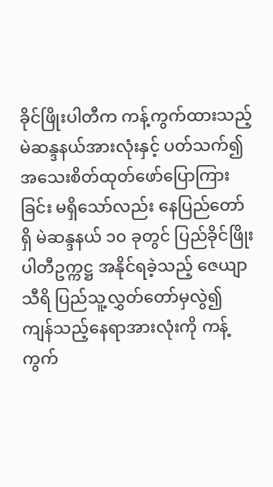ခိုင်ဖြိုးပါတီက ကန့်ကွက်ထားသည့် မဲဆန္ဒနယ်အားလုံးနှင့် ပတ်သက်၍ အသေးစိတ်ထုတ်ဖော်ပြောကြားခြင်း မရှိသော်လည်း နေပြည်တော်ရှိ မဲဆန္ဒနယ် ၁၀ ခုတွင် ပြည်ခိုင်ဖြိုးပါတီဥက္ကဋ္ဌ အနိုင်ရခဲ့သည့် ဇေယျာသီရိ ပြည်သူ့လွှတ်တော်မှလွဲ၍ ကျန်သည့်နေရာအားလုံးကို ကန့်ကွက်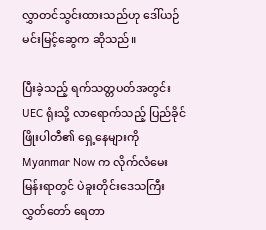လွှာတင်သွင်းထားသည်ဟု ဒေါ်ယဉ်မင်းမြင့်ဆွေက ဆိုသည်။

ပြီးခဲ့သည့် ရက်သတ္တပတ်အတွင်း UEC ရုံးသို့ လာရောက်သည့် ပြည်ခိုင်ဖြိုးပါတီ၏ ရှေ့နေများကို Myanmar Now က လိုက်လံမေးမြန်းရာတွင် ပဲခူးတိုင်းဒေသကြီးလွှတ်တော် ရေတာ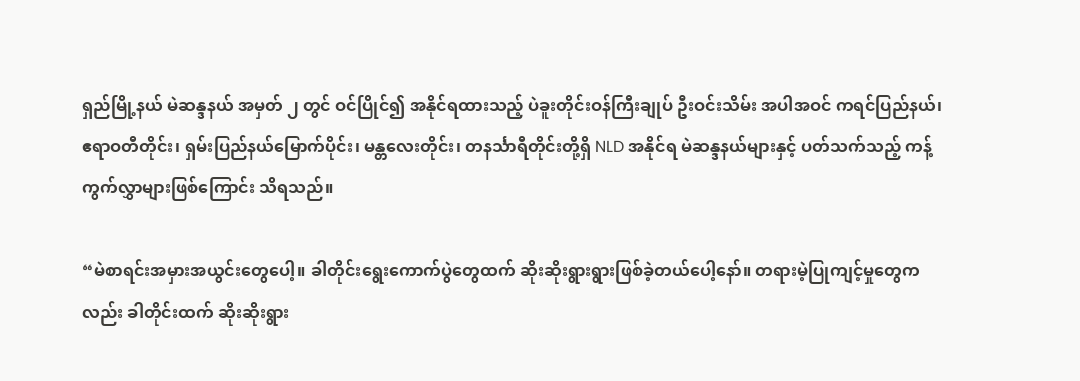ရှည်မြို့နယ် မဲဆန္ဒနယ် အမှတ် ၂ တွင် ဝင်ပြိုင်၍ အနိုင်ရထားသည့် ပဲခူးတိုင်းဝန်ကြီးချုပ် ဦးဝင်းသိမ်း အပါအဝင် ကရင်ပြည်နယ်၊ ဧရာဝတီတိုင်း၊ ရှမ်းပြည်နယ်မြောက်ပိုင်း၊ မန္တလေးတိုင်း၊ တနင်္သာရီတိုင်းတို့ရှိ NLD အနိုင်ရ မဲဆန္ဒနယ်များနှင့် ပတ်သက်သည့် ကန့်ကွက်လွှာများဖြစ်ကြောင်း သိရသည်။

“မဲစာရင်းအမှားအယွင်းတွေပေါ့။ ခါတိုင်းရွေးကောက်ပွဲတွေထက် ဆိုးဆိုးရွားရွားဖြစ်ခဲ့တယ်ပေါ့နော်။ တရားမဲ့ပြုကျင့်မှုတွေကလည်း ခါတိုင်းထက် ဆိုးဆိုးရွား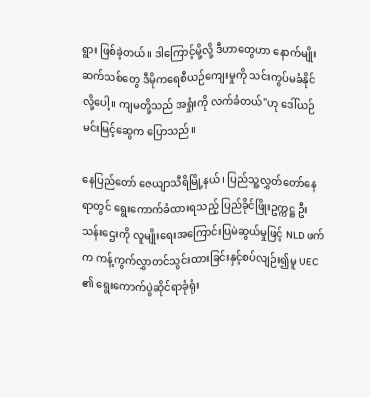ရွား ဖြစ်ခဲ့တယ်။ ဒါကြောင့်မို့လို့ ဒီဟာတွေဟာ နောက်မျိုးဆက်သစ်တွေ ဒီမိုကရေစီယဉ်ကျေးမှုကို သင်းကွပ်မခံနိုင်လို့ပေါ့။ ကျမတို့သည် အရှုံးကို လက်ခံတယ်"ဟု ဒေါ်ယဉ်မင်းမြင့်ဆွေက ပြောသည်။

နေပြည်တော် ဇေယျာသီရိမြို့နယ်၊ ပြည်သူ့လွှတ်တော်နေရာတွင် ရွေးကောက်ခံထားရသည့် ပြည်ခိုင်ဖြိုးဥက္ကဋ္ဌ ဦးသန်းဌေးကို လူမျိုးရေးအကြောင်းပြမဲဆွယ်မှုဖြင့် NLD ဖက်က ကန့်ကွက်လွှာတင်သွင်းထားခြင်းနှင့်စပ်လျဉ်း၍မူ UEC ၏ ရွေးကောက်ပွဲဆိုင်ရာခုံရုံး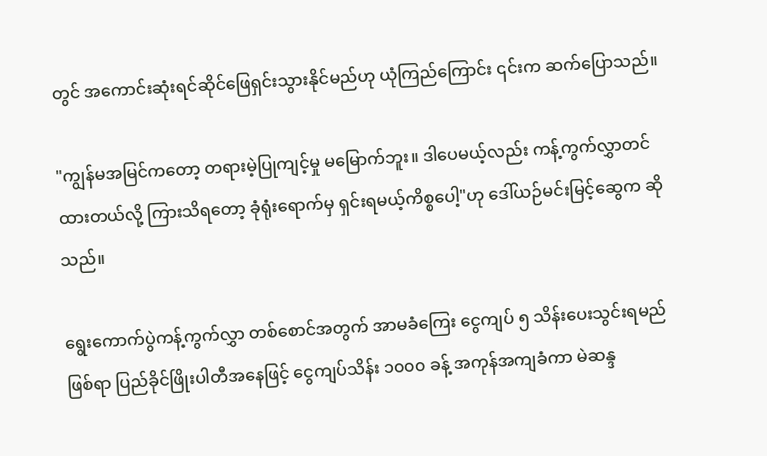တွင် အကောင်းဆုံးရင်ဆိုင်ဖြေရှင်းသွားနိုင်မည်ဟု ယုံကြည်ကြောင်း ၎င်းက ဆက်ပြောသည်။

"ကျွန်မအမြင်ကတော့ တရားမဲ့ပြုကျင့်မှု မမြောက်ဘူး။ ဒါပေမယ့်လည်း ကန့်ကွက်လွှာတင်ထားတယ်လို့ ကြားသိရတော့ ခုံရုံးရောက်မှ ရှင်းရမယ့်ကိစ္စပေါ့"ဟု ဒေါ်ယဉ်မင်းမြင့်ဆွေက ဆိုသည်။

ရွေးကောက်ပွဲကန့်ကွက်လွှာ တစ်စောင်အတွက် အာမခံကြေး ငွေကျပ် ၅ သိန်း‌ပေးသွင်းရမည်ဖြစ်ရာ ပြည်ခိုင်ဖြိုးပါတီအနေဖြင့် ငွေကျပ်သိန်း ၁၀၀၀ ခန့် အကုန်အကျခံကာ မဲဆန္ဒ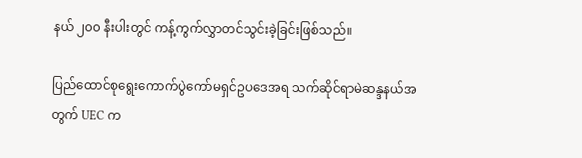နယ် ၂၀၀ နီးပါးတွင် ကန့်ကွက်လွှာတင်သွင်းခဲ့ခြင်းဖြစ်သည်။

ပြည်ထောင်စုရွေးကောက်ပွဲကော်မရှင်ဥပဒေအရ သက်ဆိုင်ရာမဲဆန္ဒနယ်အတွက် UEC က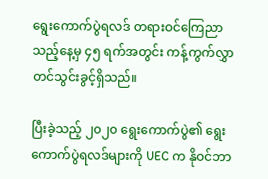ရွေးကောက်ပွဲရလဒ် တရားဝင်ကြေညာသည့်နေ့မှ ၄၅ ရက်အတွင်း ကန့်ကွက်လွှာတင်သွင်းခွင့်ရှိသည်။

ပြီးခဲ့သည့် ၂၀၂၀ ရွေးကောက်ပွဲ၏ ရွေးကောက်ပွဲရလဒ်များကို UEC က နိုဝင်ဘာ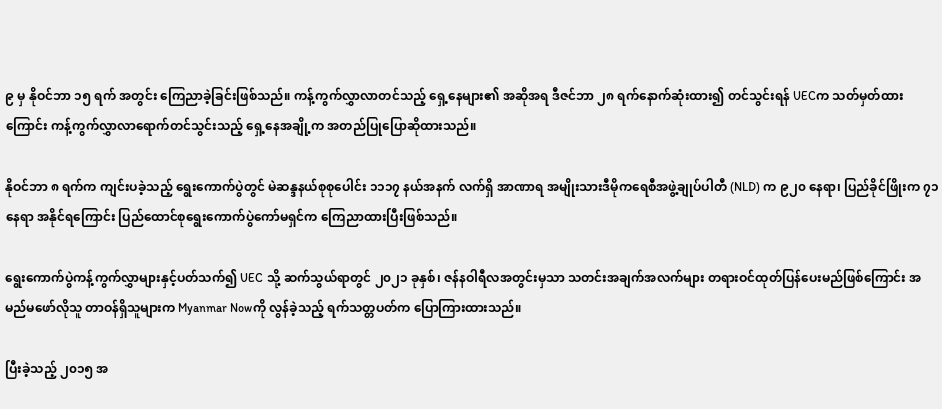၉ မှ နိုဝင်ဘာ ၁၅ ရက် အတွင်း ကြေညာခဲ့ခြင်းဖြစ်သည်။ ကန့်ကွက်လွှာလာတင်သည့် ရှေ့နေများ၏ အဆိုအရ ဒီဇင်ဘာ ၂၈ ရက်နောက်ဆုံးထား၍ တင်သွင်းရန် UECက သတ်မှတ်ထားကြောင်း ကန့်ကွက်လွှာလာရောက်တင်သွင်းသည့် ရှေ့နေအချို့က အတည်ပြုပြောဆိုထားသည်။

နိုဝင်ဘာ ၈ ရက်က ကျင်းပခဲ့သည့် ရွေးကောက်ပွဲတွင် မဲဆန္ဒနယ်စုစုပေါင်း ၁၁၁၇ နယ်အနက် လက်ရှိ အာဏာရ အမျိုးသားဒီမိုကရေစီအဖွဲ့ချုပ်ပါတီ (NLD) က ၉၂၀ နေရာ၊ ပြည်ခိုင်ဖြိုးက ၇၁ နေရာ အနိုင်ရကြောင်း ပြည်ထောင်စုရွေးကောက်ပွဲကော်မရှင်က ကြေညာထားပြီးဖြစ်သည်။

ရွေးကောက်ပွဲကန့်ကွက်လွှာများနှင့်ပတ်သက်၍ UEC သို့ ဆက်သွယ်ရာတွင် ၂၀၂၁ ခုနှစ်၊ ဇန်နဝါရီလအတွင်းမှသာ သတင်းအချက်အလက်များ တရားဝင်ထုတ်ပြန်ပေးမည်ဖြစ်ကြောင်း အမည်မဖော်လိုသူ တာဝန်ရှိသူများက Myanmar Nowကို လွန်ခဲ့သည့် ရက်သတ္တပတ်က ပြောကြားထားသည်။

ပြီးခဲ့သည့် ၂၀၁၅ အ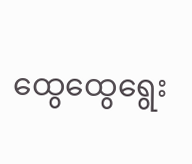ထွေထွေရွေး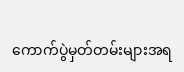ကောက်ပွဲမှတ်တမ်းများအရ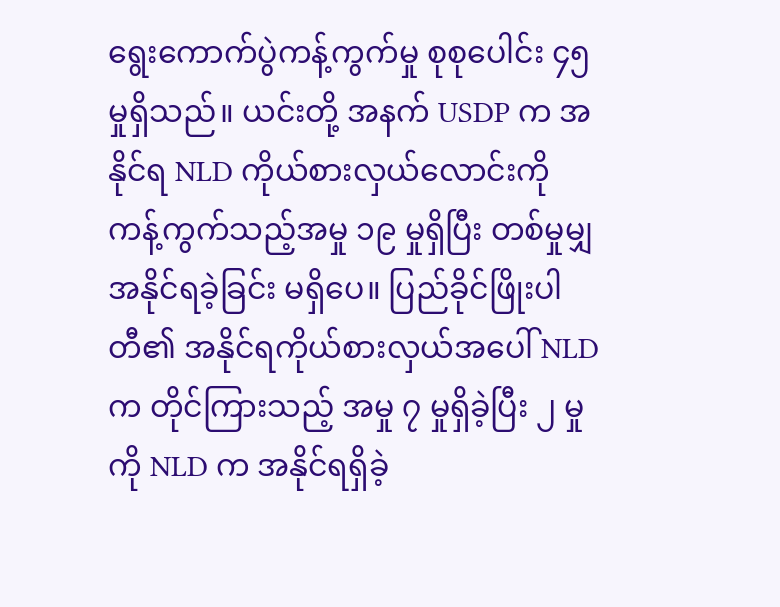ရွေးကောက်ပွဲကန့်ကွက်မှု စုစုပေါင်း ၄၅ မှုရှိသည်။ ယင်းတို့ အနက် USDP က အနိုင်ရ NLD ကိုယ်စားလှယ်လောင်းကို ကန့်ကွက်သည့်အမှု ၁၉ မှုရှိပြီး တစ်မှုမျှ အနိုင်ရခဲ့ခြင်း မရှိပေ။ ပြည်ခိုင်ဖြိုးပါတီ၏ အနိုင်ရကိုယ်စားလှယ်အပေါ် NLD က တိုင်ကြားသည့် အမှု ၇ မှုရှိခဲ့ပြီး ၂ မှုကို NLD က အနိုင်ရရှိခဲ့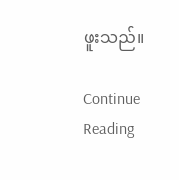ဖူးသည်။

Continue Reading